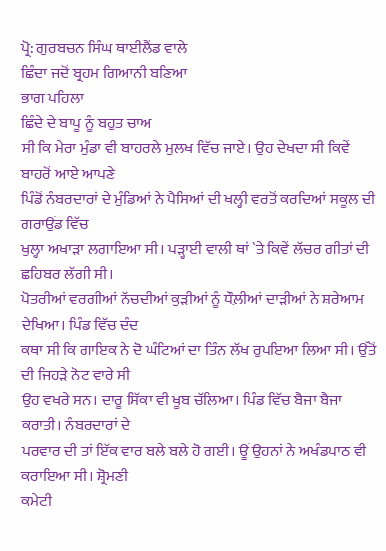ਪ੍ਰੋ: ਗੁਰਬਚਨ ਸਿੰਘ ਥਾਈਲੈਂਡ ਵਾਲੇ
ਛਿੰਦਾ ਜਦੋਂ ਬ੍ਰਹਮ ਗਿਆਨੀ ਬਣਿਆ
ਭਾਗ ਪਹਿਲਾ
ਛਿੰਦੇ ਦੇ ਬਾਪੂ ਨੂੰ ਬਹੁਤ ਚਾਅ
ਸੀ ਕਿ ਮੇਰਾ ਮੁੰਡਾ ਵੀ ਬਾਹਰਲੇ ਮੁਲਖ ਵਿੱਚ ਜਾਏ। ਉਹ ਦੇਖਦਾ ਸੀ ਕਿਵੇਂ ਬਾਹਰੋਂ ਆਏ ਆਪਣੇ
ਪਿੰਡੋਂ ਨੰਬਰਦਾਰਾਂ ਦੇ ਮੁੰਡਿਆਂ ਨੇ ਪੈਸਿਆਂ ਦੀ ਖਲ੍ਹੀ ਵਰਤੋਂ ਕਰਦਿਆਂ ਸਕੂਲ ਦੀ ਗਰਾਉਂਡ ਵਿੱਚ
ਖੁਲ੍ਹਾ ਅਖਾੜਾ ਲਗਾਇਆ ਸੀ। ਪੜ੍ਹਾਈ ਵਾਲੀ ਥਾਂ `ਤੇ ਕਿਵੇਂ ਲੱਚਰ ਗੀਤਾਂ ਦੀ ਛਹਿਬਰ ਲੱਗੀ ਸੀ।
ਪੋਤਰੀਆਂ ਵਰਗੀਆਂ ਨੱਚਦੀਆਂ ਕੁੜੀਆਂ ਨੂੰ ਧੌਲ਼ੀਆਂ ਦਾੜੀਆਂ ਨੇ ਸ਼ਰੇਆਮ ਦੇਖਿਆ। ਪਿੰਡ ਵਿੱਚ ਦੰਦ
ਕਥਾ ਸੀ ਕਿ ਗਾਇਕ ਨੇ ਦੋ ਘੰਟਿਆਂ ਦਾ ਤਿੰਨ ਲੱਖ ਰੁਪਇਆ ਲਿਆ ਸੀ। ਉੱਤੋਂ ਦੀ ਜਿਹੜੇ ਨੋਟ ਵਾਰੇ ਸੀ
ਉਹ ਵਖਰੇ ਸਨ। ਦਾਰੂ ਸਿੱਕਾ ਵੀ ਖੂਬ ਚੱਲਿਆ। ਪਿੰਡ ਵਿੱਚ ਬੈਜਾ ਬੈਜਾ ਕਰਾਤੀ। ਨੰਬਰਦਾਰਾਂ ਦੇ
ਪਰਵਾਰ ਦੀ ਤਾਂ ਇੱਕ ਵਾਰ ਬਲੇ ਬਲੇ ਹੋ ਗਈ। ਊਂ ਉਹਨਾਂ ਨੇ ਅਖੰਡਪਾਠ ਵੀ ਕਰਾਇਆ ਸੀ। ਸ਼੍ਰੋਮਣੀ
ਕਮੇਟੀ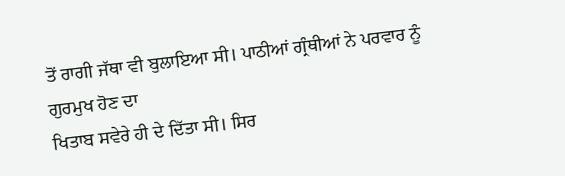ਤੋਂ ਰਾਗੀ ਜੱਥਾ ਵੀ ਬੁਲਾਇਆ ਸੀ। ਪਾਠੀਆਂ ਗ੍ਰੰਥੀਆਂ ਨੇ ਪਰਵਾਰ ਨੂੰ ਗੁਰਮੁਖ ਹੋਣ ਦਾ
ਖਿਤਾਬ ਸਵੇਰੇ ਹੀ ਦੇ ਦਿੱਤਾ ਸੀ। ਸਿਰ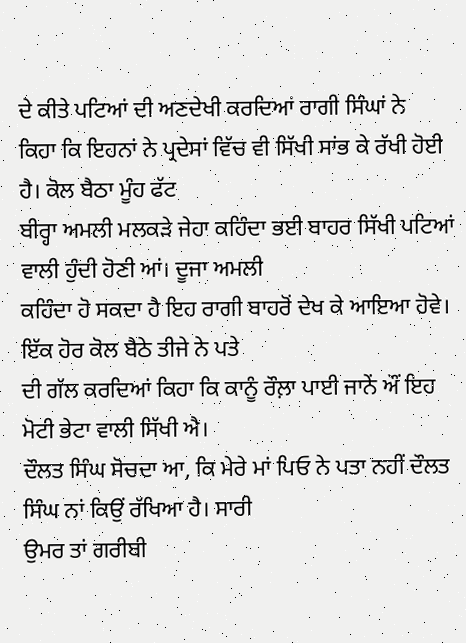ਦੇ ਕੀਤੇ ਪਟਿਆਂ ਦੀ ਅਣਦੇਖੀ ਕਰਦਿਆਂ ਰਾਗੀ ਸਿੰਘਾਂ ਨੇ
ਕਿਹਾ ਕਿ ਇਹਨਾਂ ਨੇ ਪ੍ਰਦੇਸਾਂ ਵਿੱਚ ਵੀ ਸਿੱਖੀ ਸਾਂਭ ਕੇ ਰੱਖੀ ਹੋਈ ਹੈ। ਕੋਲ ਬੈਠਾ ਮੂੰਹ ਫੱਟ
ਬੀਰ੍ਹਾ ਅਮਲੀ ਮਲਕੜੇ ਜੇਹਾ ਕਹਿੰਦਾ ਭਈ ਬਾਹਰ ਸਿੱਖੀ ਪਟਿਆਂ ਵਾਲੀ ਹੁੰਦੀ ਹੋਣੀ ਆਂ। ਦੂਜਾ ਅਮਲੀ
ਕਹਿੰਦਾ ਹੋ ਸਕਦਾ ਹੈ ਇਹ ਰਾਗੀ ਬਾਹਰੋਂ ਦੇਖ ਕੇ ਆਇਆ ਹੋਵੇ। ਇੱਕ ਹੋਰ ਕੋਲ ਬੈਠੇ ਤੀਜੇ ਨੇ ਪਤੇ
ਦੀ ਗੱਲ ਕਰਦਿਆਂ ਕਿਹਾ ਕਿ ਕਾਨੂੰ ਰੌਲ਼ਾ ਪਾਈ ਜਾਨੇਂ ਔਂ ਇਹ ਮੋਟੀ ਭੇਟਾ ਵਾਲੀ ਸਿੱਖੀ ਐ।
ਦੌਲਤ ਸਿੰਘ ਸੋਚਦਾ ਆ, ਕਿ ਮੇਰੇ ਮਾਂ ਪਿਓ ਨੇ ਪਤਾ ਨਹੀਂ ਦੌਲਤ ਸਿੰਘ ਨਾਂ ਕਿਉਂ ਰੱਖਿਆ ਹੈ। ਸਾਰੀ
ਉਮਰ ਤਾਂ ਗਰੀਬੀ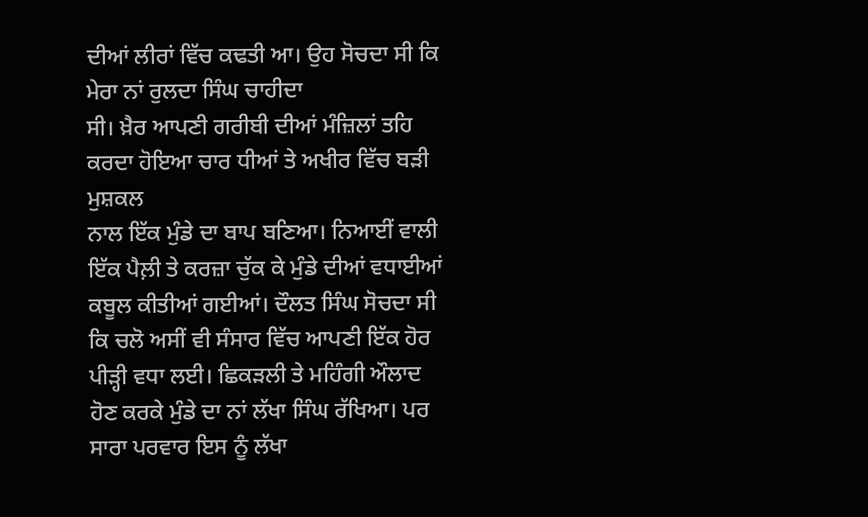ਦੀਆਂ ਲੀਰਾਂ ਵਿੱਚ ਕਢਤੀ ਆ। ਉਹ ਸੋਚਦਾ ਸੀ ਕਿ ਮੇਰਾ ਨਾਂ ਰੁਲਦਾ ਸਿੰਘ ਚਾਹੀਦਾ
ਸੀ। ਖ਼ੈਰ ਆਪਣੀ ਗਰੀਬੀ ਦੀਆਂ ਮੰਜ਼ਿਲਾਂ ਤਹਿ ਕਰਦਾ ਹੋਇਆ ਚਾਰ ਧੀਆਂ ਤੇ ਅਖੀਰ ਵਿੱਚ ਬੜੀ ਮੁਸ਼ਕਲ
ਨਾਲ ਇੱਕ ਮੁੰਡੇ ਦਾ ਬਾਪ ਬਣਿਆ। ਨਿਆਈਂ ਵਾਲੀ ਇੱਕ ਪੈਲ਼ੀ ਤੇ ਕਰਜ਼ਾ ਚੁੱਕ ਕੇ ਮੁੰਡੇ ਦੀਆਂ ਵਧਾਈਆਂ
ਕਬੂਲ ਕੀਤੀਆਂ ਗਈਆਂ। ਦੌਲਤ ਸਿੰਘ ਸੋਚਦਾ ਸੀ ਕਿ ਚਲੋ ਅਸੀਂ ਵੀ ਸੰਸਾਰ ਵਿੱਚ ਆਪਣੀ ਇੱਕ ਹੋਰ
ਪੀੜ੍ਹੀ ਵਧਾ ਲਈ। ਛਿਕੜਲੀ ਤੇ ਮਹਿੰਗੀ ਔਲਾਦ ਹੋਣ ਕਰਕੇ ਮੁੰਡੇ ਦਾ ਨਾਂ ਲੱਖਾ ਸਿੰਘ ਰੱਖਿਆ। ਪਰ
ਸਾਰਾ ਪਰਵਾਰ ਇਸ ਨੂੰ ਲੱਖਾ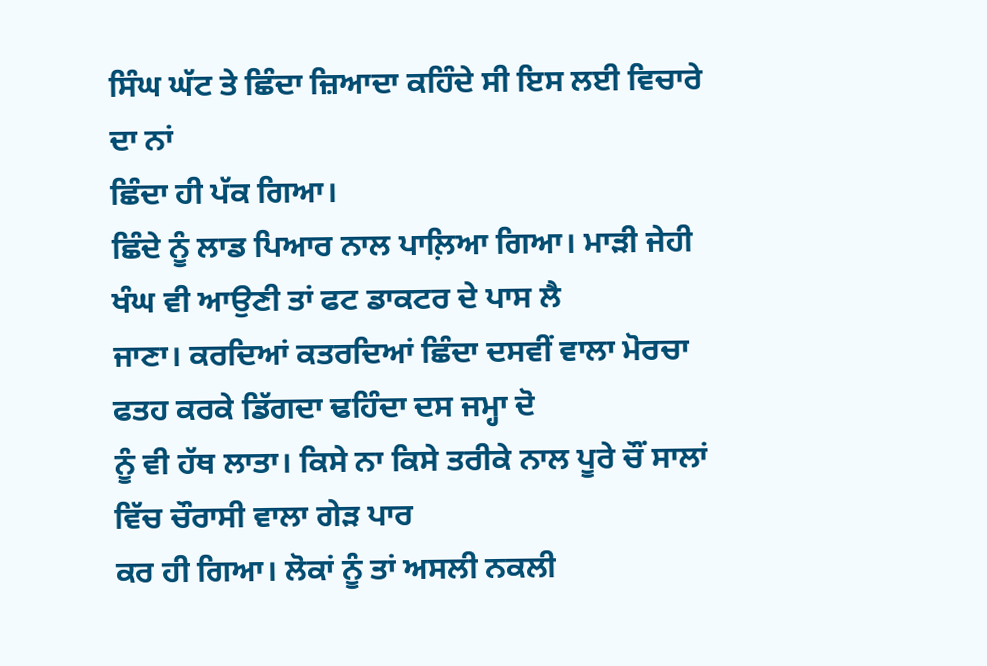ਸਿੰਘ ਘੱਟ ਤੇ ਛਿੰਦਾ ਜ਼ਿਆਦਾ ਕਹਿੰਦੇ ਸੀ ਇਸ ਲਈ ਵਿਚਾਰੇ ਦਾ ਨਾਂ
ਛਿੰਦਾ ਹੀ ਪੱਕ ਗਿਆ।
ਛਿੰਦੇ ਨੂੰ ਲਾਡ ਪਿਆਰ ਨਾਲ ਪਾਲ਼ਿਆ ਗਿਆ। ਮਾੜੀ ਜੇਹੀ ਖੰਘ ਵੀ ਆਉਣੀ ਤਾਂ ਫਟ ਡਾਕਟਰ ਦੇ ਪਾਸ ਲੈ
ਜਾਣਾ। ਕਰਦਿਆਂ ਕਤਰਦਿਆਂ ਛਿੰਦਾ ਦਸਵੀਂ ਵਾਲਾ ਮੋਰਚਾ ਫਤਹ ਕਰਕੇ ਡਿੱਗਦਾ ਢਹਿੰਦਾ ਦਸ ਜਮ੍ਹਾ ਦੋ
ਨੂੰ ਵੀ ਹੱਥ ਲਾਤਾ। ਕਿਸੇ ਨਾ ਕਿਸੇ ਤਰੀਕੇ ਨਾਲ ਪੂਰੇ ਚੌਂ ਸਾਲਾਂ ਵਿੱਚ ਚੌਰਾਸੀ ਵਾਲਾ ਗੇੜ ਪਾਰ
ਕਰ ਹੀ ਗਿਆ। ਲੋਕਾਂ ਨੂੰ ਤਾਂ ਅਸਲੀ ਨਕਲੀ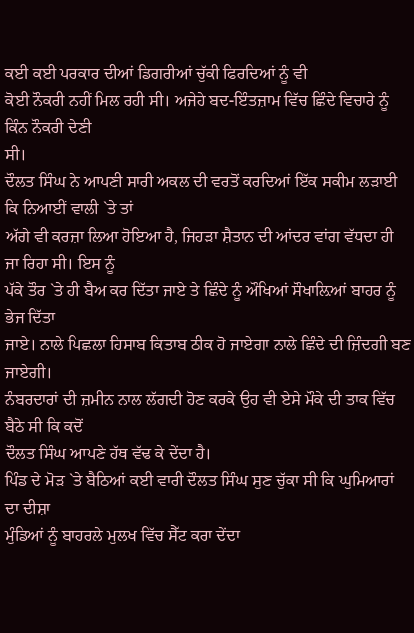ਕਈ ਕਈ ਪਰਕਾਰ ਦੀਆਂ ਡਿਗਰੀਆਂ ਚੁੱਕੀ ਫਿਰਦਿਆਂ ਨੂੰ ਵੀ
ਕੋਈ ਨੌਕਰੀ ਨਹੀਂ ਮਿਲ ਰਹੀ ਸੀ। ਅਜੇਹੇ ਬਦ-ਇੰਤਜ਼ਾਮ ਵਿੱਚ ਛਿੰਦੇ ਵਿਚਾਰੇ ਨੂੰ ਕਿੰਨ ਨੌਕਰੀ ਦੇਣੀ
ਸੀ।
ਦੌਲਤ ਸਿੰਘ ਨੇ ਆਪਣੀ ਸਾਰੀ ਅਕਲ ਦੀ ਵਰਤੋਂ ਕਰਦਿਆਂ ਇੱਕ ਸਕੀਮ ਲੜਾਈ ਕਿ ਨਿਆਈਂ ਵਾਲੀ `ਤੇ ਤਾਂ
ਅੱਗੇ ਵੀ ਕਰਜ਼ਾ ਲਿਆ ਹੋਇਆ ਹੈ, ਜਿਹੜਾ ਸ਼ੈਤਾਨ ਦੀ ਆਂਦਰ ਵਾਂਗ ਵੱਧਦਾ ਹੀ ਜਾ ਰਿਹਾ ਸੀ। ਇਸ ਨੂੰ
ਪੱਕੇ ਤੌਰ `ਤੇ ਹੀ ਬੈਅ ਕਰ ਦਿੱਤਾ ਜਾਏ ਤੇ ਛਿੰਦੇ ਨੂੰ ਔਖਿਆਂ ਸੌਖਾਲ਼ਿਆਂ ਬਾਹਰ ਨੂੰ ਭੇਜ ਦਿੱਤਾ
ਜਾਏ। ਨਾਲੇ ਪਿਛਲਾ ਹਿਸਾਬ ਕਿਤਾਬ ਠੀਕ ਹੋ ਜਾਏਗਾ ਨਾਲੇ ਛਿੰਦੇ ਦੀ ਜ਼ਿੰਦਗੀ ਬਣ ਜਾਏਗੀ।
ਨੰਬਰਦਾਰਾਂ ਦੀ ਜ਼ਮੀਨ ਨਾਲ ਲੱਗਦੀ ਹੋਣ ਕਰਕੇ ਉਹ ਵੀ ਏਸੇ ਮੌਕੇ ਦੀ ਤਾਕ ਵਿੱਚ ਬੈਠੇ ਸੀ ਕਿ ਕਦੋਂ
ਦੌਲਤ ਸਿੰਘ ਆਪਣੇ ਹੱਥ ਵੱਢ ਕੇ ਦੇਂਦਾ ਹੈ।
ਪਿੰਡ ਦੇ ਮੋੜ `ਤੇ ਬੈਠਿਆਂ ਕਈ ਵਾਰੀ ਦੌਲਤ ਸਿੰਘ ਸੁਣ ਚੁੱਕਾ ਸੀ ਕਿ ਘੁਮਿਆਰਾਂ ਦਾ ਦੀਸ਼ਾ
ਮੁੰਡਿਆਂ ਨੂੰ ਬਾਹਰਲੇ ਮੁਲਖ ਵਿੱਚ ਸੈੱਟ ਕਰਾ ਦੇਂਦਾ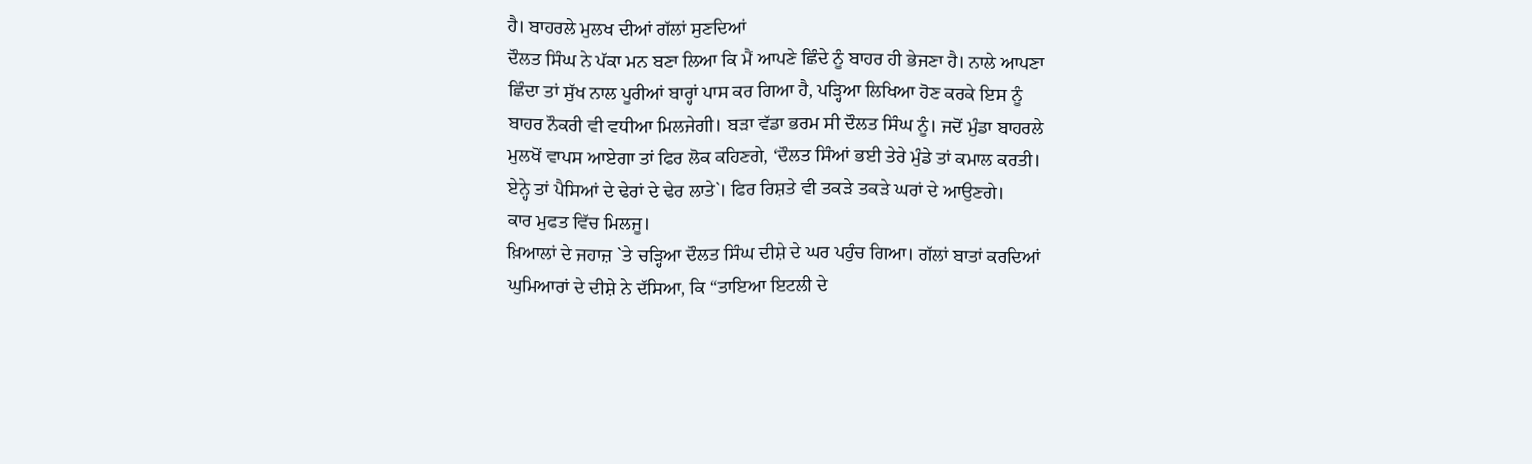ਹੈ। ਬਾਹਰਲੇ ਮੁਲਖ ਦੀਆਂ ਗੱਲਾਂ ਸੁਣਦਿਆਂ
ਦੌਲਤ ਸਿੰਘ ਨੇ ਪੱਕਾ ਮਨ ਬਣਾ ਲਿਆ ਕਿ ਮੈਂ ਆਪਣੇ ਛਿੰਦੇ ਨੂੰ ਬਾਹਰ ਹੀ ਭੇਜਣਾ ਹੈ। ਨਾਲੇ ਆਪਣਾ
ਛਿੰਦਾ ਤਾਂ ਸੁੱਖ ਨਾਲ ਪੂਰੀਆਂ ਬਾਰ੍ਹਾਂ ਪਾਸ ਕਰ ਗਿਆ ਹੈ, ਪੜ੍ਹਿਆ ਲਿਖਿਆ ਹੋਣ ਕਰਕੇ ਇਸ ਨੂੰ
ਬਾਹਰ ਨੌਕਰੀ ਵੀ ਵਧੀਆ ਮਿਲਜੇਗੀ। ਬੜਾ ਵੱਡਾ ਭਰਮ ਸੀ ਦੌਲਤ ਸਿੰਘ ਨੂੰ। ਜਦੋਂ ਮੁੰਡਾ ਬਾਹਰਲੇ
ਮੁਲਖੋਂ ਵਾਪਸ ਆਏਗਾ ਤਾਂ ਫਿਰ ਲੋਕ ਕਹਿਣਗੇ, ‘ਦੌਲਤ ਸਿੰਆਂ ਭਈ ਤੇਰੇ ਮੁੰਡੇ ਤਾਂ ਕਮਾਲ ਕਰਤੀ।
ਏਨ੍ਹੇ ਤਾਂ ਪੈਸਿਆਂ ਦੇ ਢੇਰਾਂ ਦੇ ਢੇਰ ਲਾਤੇ`। ਫਿਰ ਰਿਸ਼ਤੇ ਵੀ ਤਕੜੇ ਤਕੜੇ ਘਰਾਂ ਦੇ ਆਉਣਗੇ।
ਕਾਰ ਮੁਫਤ ਵਿੱਚ ਮਿਲਜੂ।
ਖ਼ਿਆਲਾਂ ਦੇ ਜਹਾਜ਼ `ਤੇ ਚੜ੍ਹਿਆ ਦੌਲਤ ਸਿੰਘ ਦੀਸ਼ੇ ਦੇ ਘਰ ਪਹੁੰਚ ਗਿਆ। ਗੱਲਾਂ ਬਾਤਾਂ ਕਰਦਿਆਂ
ਘੁਮਿਆਰਾਂ ਦੇ ਦੀਸ਼ੇ ਨੇ ਦੱਸਿਆ, ਕਿ “ਤਾਇਆ ਇਟਲੀ ਦੇ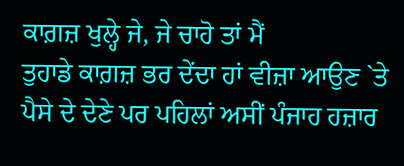ਕਾਗ਼ਜ਼ ਖੁਲ੍ਹੇ ਜੇ, ਜੇ ਚਾਹੋ ਤਾਂ ਮੈਂ
ਤੁਹਾਡੇ ਕਾਗ਼ਜ਼ ਭਰ ਦੇਂਦਾ ਹਾਂ ਵੀਜ਼ਾ ਆਉਣ `ਤੇ ਪੈਸੇ ਦੇ ਦੇਣੇ ਪਰ ਪਹਿਲਾਂ ਅਸੀਂ ਪੰਜਾਹ ਹਜ਼ਾਰ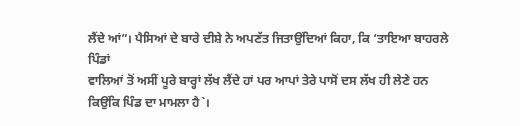ਲੈਂਦੇ ਆਂ”। ਪੈਸਿਆਂ ਦੇ ਬਾਰੇ ਦੀਸ਼ੇ ਨੇ ਅਪਣੱਤ ਜਿਤਾਉਂਦਿਆਂ ਕਿਹਾ, ਕਿ ‘ਤਾਇਆ ਬਾਹਰਲੇ ਪਿੰਡਾਂ
ਵਾਲਿਆਂ ਤੋਂ ਅਸੀਂ ਪੂਰੇ ਬਾਰ੍ਹਾਂ ਲੱਖ ਲੈਂਦੇ ਹਾਂ ਪਰ ਆਪਾਂ ਤੇਰੇ ਪਾਸੋਂ ਦਸ ਲੱਖ ਹੀ ਲੇਣੇ ਹਨ
ਕਿਉਂਕਿ ਪਿੰਡ ਦਾ ਮਾਮਲਾ ਹੈ`।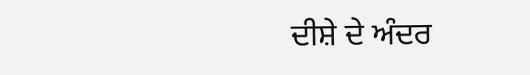ਦੀਸ਼ੇ ਦੇ ਅੰਦਰ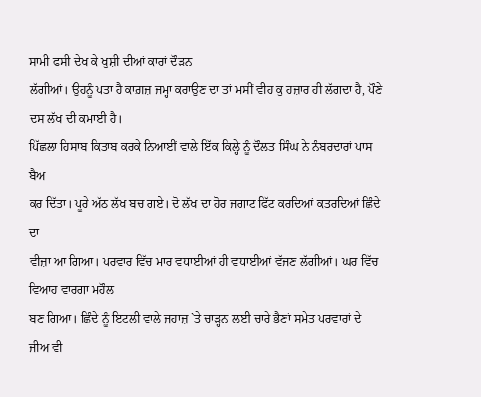ਸਾਮੀ ਫਸੀ ਦੇਖ ਕੇ ਖੁਸ਼ੀ ਦੀਆਂ ਕਾਰਾਂ ਦੌੜਨ
ਲੱਗੀਆਂ। ਉਹਨੂੰ ਪਤਾ ਹੈ ਕਾਗ਼ਜ਼ ਜਮ੍ਹਾ ਕਰਾਉਣ ਦਾ ਤਾਂ ਮਸੀਂ ਵੀਹ ਕੁ ਹਜ਼ਾਰ ਹੀ ਲੱਗਦਾ ਹੈ, ਪੌਣੇ
ਦਸ ਲੱਖ ਦੀ ਕਮਾਈ ਹੈ।
ਪਿੱਛਲਾ ਹਿਸਾਬ ਕਿਤਾਬ ਕਰਕੇ ਨਿਆਈਂ ਵਾਲੇ ਇੱਕ ਕਿਲ੍ਹੇ ਨੂੰ ਦੌਲਤ ਸਿੰਘ ਨੇ ਨੰਬਰਦਾਰਾਂ ਪਾਸ ਬੈਅ
ਕਰ ਦਿੱਤਾ। ਪੂਰੇ ਅੱਠ ਲੱਖ ਬਚ ਗਏ। ਦੋ ਲੱਖ ਦਾ ਹੋਰ ਜਗਾਟ ਫਿੱਟ ਕਰਦਿਆਂ ਕਤਰਦਿਆਂ ਛਿੰਦੇ ਦਾ
ਵੀਜ਼ਾ ਆ ਗਿਆ। ਪਰਵਾਰ ਵਿੱਚ ਮਾਰ ਵਧਾਈਆਂ ਹੀ ਵਧਾਈਆਂ ਵੱਜਣ ਲੱਗੀਆਂ। ਘਰ ਵਿੱਚ ਵਿਆਹ ਵਾਰਗਾ ਮਹੌਲ
ਬਣ ਗਿਆ। ਛਿੰਦੇ ਨੂੰ ਇਟਲੀ ਵਾਲੇ ਜਹਾਜ਼ `ਤੇ ਚਾੜ੍ਹਨ ਲਈ ਚਾਰੇ ਭੈਣਾਂ ਸਮੇਤ ਪਰਵਾਰਾਂ ਦੇ ਜੀਅ ਵੀ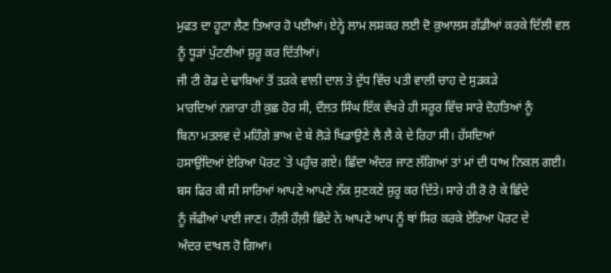ਮੁਫਤ ਦਾ ਹੂਟਾ ਲੈਣ ਤਿਆਰ ਹੋ ਪਈਆਂ। ਏਨ੍ਹੇ ਲਾਮ ਲਸ਼ਕਰ ਲਈ ਦੋ ਕੁਆਲਸ ਗੱਡੀਆਂ ਕਰਕੇ ਦਿੱਲੀ ਵਲ
ਨੂੰ ਧੂੜਾਂ ਪੁੱਟਣੀਆਂ ਸ਼ੁਰੂ ਕਰ ਦਿੱਤੀਆਂ।
ਜੀ ਟੀ ਰੋਡ ਦੇ ਢਾਬਿਆਂ ਤੋਂ ਤੜਕੇ ਵਾਲੀ ਦਾਲ ਤੇ ਦੁੱਧ ਵਿੱਚ ਪਤੀ ਵਾਲੀ ਚਾਹ ਦੇ ਸੁੜਕੜੇ
ਮਾਰਦਿਆਂ ਨਜ਼ਾਰਾ ਹੀ ਕੁਛ ਹੋਰ ਸੀ, ਦੌਲਤ ਸਿੰਘ ਇੱਕ ਵੱਖਰੇ ਹੀ ਸਰੂਰ ਵਿੱਚ ਸਾਰੇ ਦੋਹਤਿਆਂ ਨੂੰ
ਬਿਨਾ ਮਤਲਵ ਦੇ ਮਹਿੰਗੇ ਭਾਅ ਦੇ ਬੇ ਲੋੜੇ ਖਿਡਾਉਣੇ ਲੈ ਲੈ ਕੇ ਦੇ ਰਿਹਾ ਸੀ। ਹੱਸਦਿਆਂ
ਹਸਾਉਂਦਿਆਂ ਏਰਿਆ ਪੋਰਟ `ਤੇ ਪਹੁੰਚ ਗਏ। ਛਿੰਦਾ ਅੰਦਰ ਜਾਣ ਲੱਗਿਆਂ ਤਾਂ ਮਾਂ ਦੀ ਧਾਅ ਨਿਕਲ ਗਈ।
ਬਸ ਫਿਰ ਕੀ ਸੀ ਸਾਰਿਆਂ ਆਪਣੇ ਆਪਣੇ ਨੱਕ ਸੁਣਕਣੇ ਸ਼ੁਰੂ ਕਰ ਦਿੱਤੇ। ਸਾਰੇ ਹੀ ਰੋ ਰੋ ਕੇ ਛਿੰਦੇ
ਨੂੰ ਜੱਫੀਆਂ ਪਾਈ ਜਾਣ। ਹੌਲ਼ੀ ਹੌਲ਼ੀ ਛਿੰਦੇ ਨੇ ਆਪਣੇ ਆਪ ਨੂੰ ਥਾਂ ਸਿਰ ਕਰਕੇ ਏਰਿਆ ਪੋਰਟ ਦੇ
ਅੰਦਰ ਦਾਖਲ ਹੋ ਗਿਆ।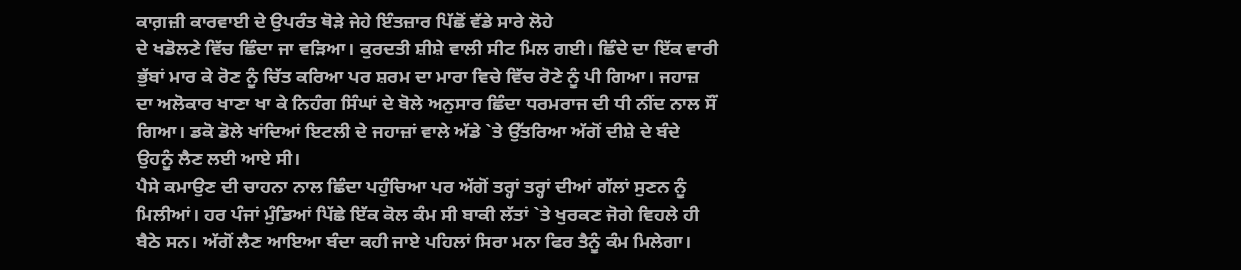ਕਾਗ਼ਜ਼ੀ ਕਾਰਵਾਈ ਦੇ ਉਪਰੰਤ ਥੋੜੇ ਜੇਹੇ ਇੰਤਜ਼ਾਰ ਪਿੱਛੋਂ ਵੱਡੇ ਸਾਰੇ ਲੋਹੇ
ਦੇ ਖਡੋਲਣੇ ਵਿੱਚ ਛਿੰਦਾ ਜਾ ਵੜਿਆ। ਕੁਰਦਤੀ ਸ਼ੀਸ਼ੇ ਵਾਲੀ ਸੀਟ ਮਿਲ ਗਈ। ਛਿੰਦੇ ਦਾ ਇੱਕ ਵਾਰੀ
ਭੁੱਬਾਂ ਮਾਰ ਕੇ ਰੋਣ ਨੂੰ ਚਿੱਤ ਕਰਿਆ ਪਰ ਸ਼ਰਮ ਦਾ ਮਾਰਾ ਵਿਚੇ ਵਿੱਚ ਰੋਣੇ ਨੂੰ ਪੀ ਗਿਆ। ਜਹਾਜ਼
ਦਾ ਅਲੋਕਾਰ ਖਾਣਾ ਖਾ ਕੇ ਨਿਹੰਗ ਸਿੰਘਾਂ ਦੇ ਬੋਲੇ ਅਨੁਸਾਰ ਛਿੰਦਾ ਧਰਮਰਾਜ ਦੀ ਧੀ ਨੀਂਦ ਨਾਲ ਸੌਂ
ਗਿਆ। ਡਕੋ ਡੋਲੇ ਖਾਂਦਿਆਂ ਇਟਲੀ ਦੇ ਜਹਾਜ਼ਾਂ ਵਾਲੇ ਅੱਡੇ `ਤੇ ਉੱਤਰਿਆ ਅੱਗੋਂ ਦੀਸ਼ੇ ਦੇ ਬੰਦੇ
ਉਹਨੂੰ ਲੈਣ ਲਈ ਆਏ ਸੀ।
ਪੈਸੇ ਕਮਾਉਣ ਦੀ ਚਾਹਨਾ ਨਾਲ ਛਿੰਦਾ ਪਹੁੰਚਿਆ ਪਰ ਅੱਗੋਂ ਤਰ੍ਹਾਂ ਤਰ੍ਹਾਂ ਦੀਆਂ ਗੱਲਾਂ ਸੁਣਨ ਨੂੰ
ਮਿਲੀਆਂ। ਹਰ ਪੰਜਾਂ ਮੁੰਡਿਆਂ ਪਿੱਛੇ ਇੱਕ ਕੋਲ ਕੰਮ ਸੀ ਬਾਕੀ ਲੱਤਾਂ `ਤੇ ਖੁਰਕਣ ਜੋਗੇ ਵਿਹਲੇ ਹੀ
ਬੈਠੇ ਸਨ। ਅੱਗੋਂ ਲੈਣ ਆਇਆ ਬੰਦਾ ਕਹੀ ਜਾਏ ਪਹਿਲਾਂ ਸਿਰਾ ਮਨਾ ਫਿਰ ਤੈਨੂੰ ਕੰਮ ਮਿਲੇਗਾ।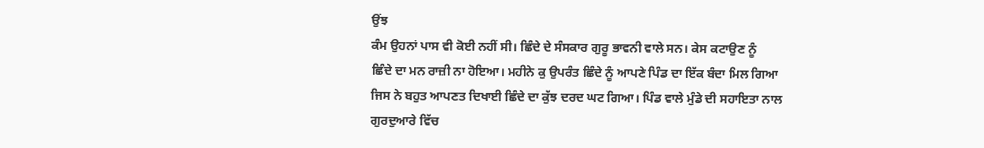ਉਂਝ
ਕੰਮ ਉਹਨਾਂ ਪਾਸ ਵੀ ਕੋਈ ਨਹੀਂ ਸੀ। ਛਿੰਦੇ ਦੇ ਸੰਸਕਾਰ ਗੁਰੂ ਭਾਵਨੀ ਵਾਲੇ ਸਨ। ਕੇਸ ਕਟਾਉਣ ਨੂੰ
ਛਿੰਦੇ ਦਾ ਮਨ ਰਾਜ਼ੀ ਨਾ ਹੋਇਆ। ਮਹੀਨੇ ਕੁ ਉਪਰੰਤ ਛਿੰਦੇ ਨੂੰ ਆਪਣੇ ਪਿੰਡ ਦਾ ਇੱਕ ਬੰਦਾ ਮਿਲ ਗਿਆ
ਜਿਸ ਨੇ ਬਹੁਤ ਆਪਣਤ ਦਿਖਾਈ ਛਿੰਦੇ ਦਾ ਕੁੱਝ ਦਰਦ ਘਟ ਗਿਆ। ਪਿੰਡ ਵਾਲੇ ਮੁੰਡੇ ਦੀ ਸਹਾਇਤਾ ਨਾਲ
ਗੁਰਦੁਆਰੇ ਵਿੱਚ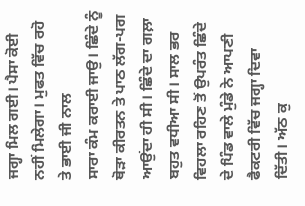ਜਗ੍ਹਾ ਮਿਲ ਗਈ। ਪੈਸਾ ਕੋਈ ਨਹੀਂ ਮਿਲੇਗਾ। ਮੁਫਤ ਵਿੱਚ ਰਹੋ ਤੇ ਭਾਈ ਜੀ ਨਾਲ
ਸਾਰਾ ਕੰਮ ਕਰਾਈ ਜਾਉ। ਛਿੰਦੇ ਨੂੰ ਥੋੜਾ ਕੀਰਤਨ ਤੇ ਪਾਠ ਲੱਗ-ਪਗ ਆਉਂਦਾ ਹੀ ਸੀ। ਛਿੰਦੇ ਦਾ ਗਲ਼ਾ
ਬਹੁਤ ਵਧੀਆ ਸੀ। ਸਾਲ ਭਰ ਵਿਹਲਾ ਰਹਿਣ ਤੋਂ ਉਪਰੰਤ ਛਿੰਦੇ ਦੇ ਪਿੰਡ ਵਾਲੇ ਮੁੰਡੇ ਨੇ ਆਪਣੀ
ਫੈਕਟਰੀ ਵਿੱਚ ਜਗ੍ਹਾ ਦਿਵਾ ਦਿੱਤੀ। ਅੱਠ ਕੁ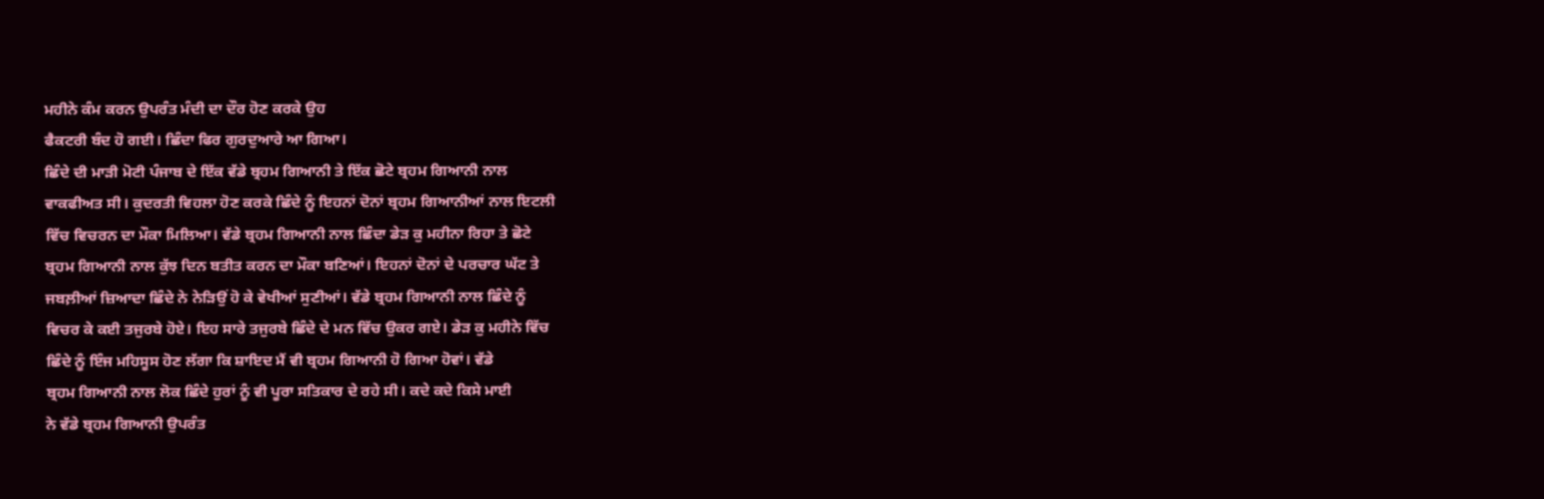ਮਹੀਨੇ ਕੰਮ ਕਰਨ ਉਪਰੰਤ ਮੰਦੀ ਦਾ ਦੌਰ ਹੋਣ ਕਰਕੇ ਉਹ
ਫੈਕਟਰੀ ਬੰਦ ਹੋ ਗਈ। ਛਿੰਦਾ ਫਿਰ ਗੁਰਦੁਆਰੇ ਆ ਗਿਆ।
ਛਿੰਦੇ ਦੀ ਮਾੜੀ ਮੋਟੀ ਪੰਜਾਬ ਦੇ ਇੱਕ ਵੱਡੇ ਬ੍ਰਹਮ ਗਿਆਨੀ ਤੇ ਇੱਕ ਛੋਟੇ ਬ੍ਰਹਮ ਗਿਆਨੀ ਨਾਲ
ਵਾਕਫੀਅਤ ਸੀ। ਕੁਦਰਤੀ ਵਿਹਲਾ ਹੋਣ ਕਰਕੇ ਛਿੰਦੇ ਨੂੰ ਇਹਨਾਂ ਦੋਨਾਂ ਬ੍ਰਹਮ ਗਿਆਨੀਆਂ ਨਾਲ ਇਟਲੀ
ਵਿੱਚ ਵਿਚਰਨ ਦਾ ਮੌਕਾ ਮਿਲਿਆ। ਵੱਡੇ ਬ੍ਰਹਮ ਗਿਆਨੀ ਨਾਲ ਛਿੰਦਾ ਡੇੜ ਕੁ ਮਹੀਨਾ ਰਿਹਾ ਤੇ ਛੋਟੇ
ਬ੍ਰਹਮ ਗਿਆਨੀ ਨਾਲ ਕੁੱਝ ਦਿਨ ਬਤੀਤ ਕਰਨ ਦਾ ਮੌਕਾ ਬਣਿਆਂ। ਇਹਨਾਂ ਦੋਨਾਂ ਦੇ ਪਰਚਾਰ ਘੱਟ ਤੇ
ਜਬਲ਼ੀਆਂ ਜ਼ਿਆਦਾ ਛਿੰਦੇ ਨੇ ਨੇੜਿਉਂ ਹੋ ਕੇ ਵੇਖੀਆਂ ਸੁਣੀਆਂ। ਵੱਡੇ ਬ੍ਰਹਮ ਗਿਆਨੀ ਨਾਲ ਛਿੰਦੇ ਨੂੰ
ਵਿਚਰ ਕੇ ਕਈ ਤਜੁਰਬੇ ਹੋਏ। ਇਹ ਸਾਰੇ ਤਜੁਰਬੇ ਛਿੰਦੇ ਦੇ ਮਨ ਵਿੱਚ ਉਕਰ ਗਏ। ਡੇੜ ਕੁ ਮਹੀਨੇ ਵਿੱਚ
ਛਿੰਦੇ ਨੂੰ ਇੰਜ ਮਹਿਸੂਸ ਹੋਣ ਲੱਗਾ ਕਿ ਸ਼ਾਇਦ ਮੈਂ ਵੀ ਬ੍ਰਹਮ ਗਿਆਨੀ ਹੋ ਗਿਆ ਹੋਵਾਂ। ਵੱਡੇ
ਬ੍ਰਹਮ ਗਿਆਨੀ ਨਾਲ ਲੋਕ ਛਿੰਦੇ ਹੁਰਾਂ ਨੂੰ ਵੀ ਪੂਰਾ ਸਤਿਕਾਰ ਦੇ ਰਹੇ ਸੀ। ਕਦੇ ਕਦੇ ਕਿਸੇ ਮਾਈ
ਨੇ ਵੱਡੇ ਬ੍ਰਹਮ ਗਿਆਨੀ ਉਪਰੰਤ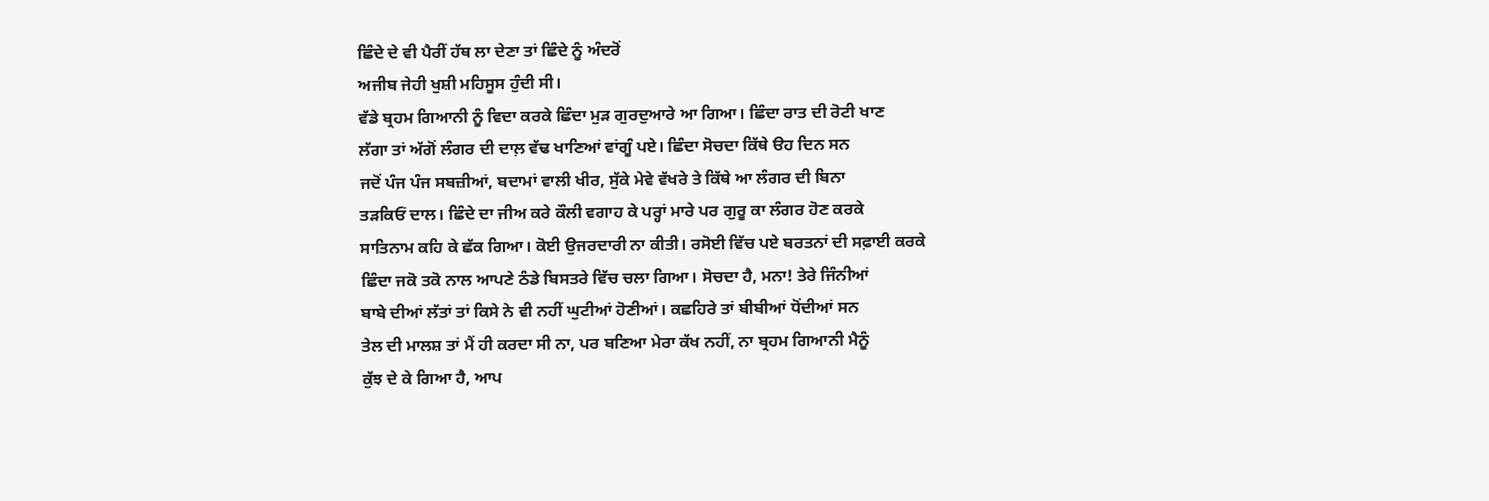ਛਿੰਦੇ ਦੇ ਵੀ ਪੈਰੀਂ ਹੱਥ ਲਾ ਦੇਣਾ ਤਾਂ ਛਿੰਦੇ ਨੂੰ ਅੰਦਰੋਂ
ਅਜੀਬ ਜੇਹੀ ਖੁਸ਼ੀ ਮਹਿਸੂਸ ਹੁੰਦੀ ਸੀ।
ਵੱਡੇ ਬ੍ਰਹਮ ਗਿਆਨੀ ਨੂੰ ਵਿਦਾ ਕਰਕੇ ਛਿੰਦਾ ਮੁੜ ਗੁਰਦੁਆਰੇ ਆ ਗਿਆ। ਛਿੰਦਾ ਰਾਤ ਦੀ ਰੋਟੀ ਖਾਣ
ਲੱਗਾ ਤਾਂ ਅੱਗੋਂ ਲੰਗਰ ਦੀ ਦਾਲ਼ ਵੱਢ ਖਾਣਿਆਂ ਵਾਂਗੂੰ ਪਏ। ਛਿੰਦਾ ਸੋਚਦਾ ਕਿੱਥੇ ੳਹ ਦਿਨ ਸਨ
ਜਦੋਂ ਪੰਜ ਪੰਜ ਸਬਜ਼ੀਆਂ, ਬਦਾਮਾਂ ਵਾਲੀ ਖੀਰ, ਸੁੱਕੇ ਮੇਵੇ ਵੱਖਰੇ ਤੇ ਕਿੱਥੇ ਆ ਲੰਗਰ ਦੀ ਬਿਨਾ
ਤੜਕਿਓਂ ਦਾਲ। ਛਿੰਦੇ ਦਾ ਜੀਅ ਕਰੇ ਕੌਲੀ ਵਗਾਹ ਕੇ ਪਰ੍ਹਾਂ ਮਾਰੇ ਪਰ ਗੁਰੂ ਕਾ ਲੰਗਰ ਹੋਣ ਕਰਕੇ
ਸਾਤਿਨਾਮ ਕਹਿ ਕੇ ਛੱਕ ਗਿਆ। ਕੋਈ ਉਜਰਦਾਰੀ ਨਾ ਕੀਤੀ। ਰਸੋਈ ਵਿੱਚ ਪਏ ਬਰਤਨਾਂ ਦੀ ਸਫ਼ਾਈ ਕਰਕੇ
ਛਿੰਦਾ ਜਕੋ ਤਕੋ ਨਾਲ ਆਪਣੇ ਠੰਡੇ ਬਿਸਤਰੇ ਵਿੱਚ ਚਲਾ ਗਿਆ। ਸੋਚਦਾ ਹੈ, ਮਨਾ! ਤੇਰੇ ਜਿੰਨੀਆਂ
ਬਾਬੇ ਦੀਆਂ ਲੱਤਾਂ ਤਾਂ ਕਿਸੇ ਨੇ ਵੀ ਨਹੀਂ ਘੁਟੀਆਂ ਹੋਣੀਆਂ। ਕਛਹਿਰੇ ਤਾਂ ਬੀਬੀਆਂ ਧੋਂਦੀਆਂ ਸਨ
ਤੇਲ ਦੀ ਮਾਲਸ਼ ਤਾਂ ਮੈਂ ਹੀ ਕਰਦਾ ਸੀ ਨਾ, ਪਰ ਬਣਿਆ ਮੇਰਾ ਕੱਖ ਨਹੀਂ, ਨਾ ਬ੍ਰਹਮ ਗਿਆਨੀ ਮੈਨੂੰ
ਕੁੱਝ ਦੇ ਕੇ ਗਿਆ ਹੈ, ਆਪ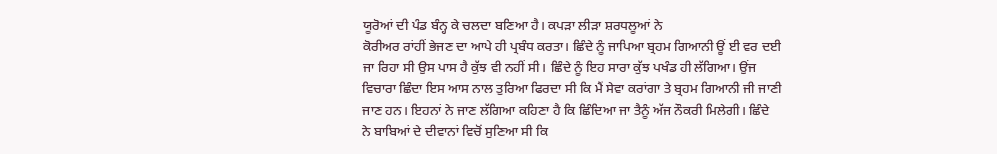ਯੂਰੋਆਂ ਦੀ ਪੰਡ ਬੰਨ੍ਹ ਕੇ ਚਲਦਾ ਬਣਿਆ ਹੈ। ਕਪੜਾ ਲੀੜਾ ਸ਼ਰਧਲੂਆਂ ਨੇ
ਕੋਰੀਅਰ ਰਾਂਹੀਂ ਭੇਜਣ ਦਾ ਆਪੇ ਹੀ ਪ੍ਰਬੰਧ ਕਰਤਾ। ਛਿੰਦੇ ਨੂੰ ਜਾਪਿਆ ਬ੍ਰਹਮ ਗਿਆਨੀ ਊਂ ਈ ਵਰ ਦਈ
ਜਾ ਰਿਹਾ ਸੀ ਉਸ ਪਾਸ ਹੈ ਕੁੱਝ ਵੀ ਨਹੀਂ ਸੀ। ਛਿੰਦੇ ਨੂੰ ਇਹ ਸਾਰਾ ਕੁੱਝ ਪਖੰਡ ਹੀ ਲੱਗਿਆ। ਉਂਜ
ਵਿਚਾਰਾ ਛਿੰਦਾ ਇਸ ਆਸ ਨਾਲ ਤੁਰਿਆ ਫਿਰਦਾ ਸੀ ਕਿ ਮੈਂ ਸੇਵਾ ਕਰਾਂਗਾ ਤੇ ਬ੍ਰਹਮ ਗਿਆਨੀ ਜੀ ਜਾਣੀ
ਜਾਣ ਹਨ। ਇਹਨਾਂ ਨੇ ਜਾਣ ਲੱਗਿਆ ਕਹਿਣਾ ਹੈ ਕਿ ਛਿੰਦਿਆ ਜਾ ਤੈਨੂੰ ਅੱਜ ਨੌਕਰੀ ਮਿਲੇਗੀ। ਛਿੰਦੇ
ਨੇ ਬਾਬਿਆਂ ਦੇ ਦੀਵਾਨਾਂ ਵਿਚੋਂ ਸੁਣਿਆ ਸੀ ਕਿ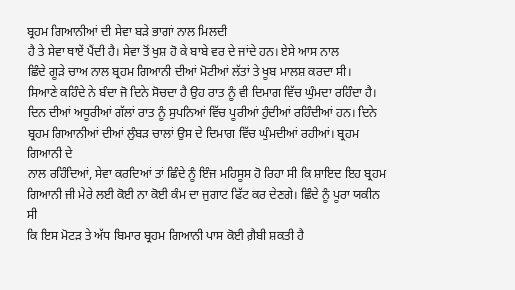ਬ੍ਰਹਮ ਗਿਆਨੀਆਂ ਦੀ ਸੇਵਾ ਬੜੇ ਭਾਗਾਂ ਨਾਲ ਮਿਲਦੀ
ਹੈ ਤੇ ਸੇਵਾ ਥਾਏਂ ਪੈਂਦੀ ਹੈ। ਸੇਵਾ ਤੋਂ ਖੁਸ਼ ਹੋ ਕੇ ਬਾਬੇ ਵਰ ਦੇ ਜਾਂਦੇ ਹਨ। ਏਸੇ ਆਸ ਨਾਲ
ਛਿੰਦੇ ਗੂੜੇ ਚਾਅ ਨਾਲ ਬ੍ਰਹਮ ਗਿਆਨੀ ਦੀਆਂ ਮੋਟੀਆਂ ਲੱਤਾਂ ਤੇ ਖੂਬ ਮਾਲਸ਼ ਕਰਦਾ ਸੀ।
ਸਿਆਣੇ ਕਹਿੰਦੇ ਨੇ ਬੰਦਾ ਜੋ ਦਿਨੇ ਸੋਚਦਾ ਹੈ ਉਹ ਰਾਤ ਨੂੰ ਵੀ ਦਿਮਾਗ ਵਿੱਚ ਘੁੰਮਦਾ ਰਹਿੰਦਾ ਹੈ।
ਦਿਨ ਦੀਆਂ ਅਧੂਰੀਆਂ ਗੱਲਾਂ ਰਾਤ ਨੂੰ ਸੁਪਨਿਆਂ ਵਿੱਚ ਪੂਰੀਆਂ ਹੁੰਦੀਆਂ ਰਹਿੰਦੀਆਂ ਹਨ। ਦਿਨੇ
ਬ੍ਰਹਮ ਗਿਆਨੀਆਂ ਦੀਆਂ ਲੁੰਬੜ ਚਾਲਾਂ ਉਸ ਦੇ ਦਿਮਾਗ ਵਿੱਚ ਘੁੰਮਦੀਆਂ ਰਹੀਆਂ। ਬ੍ਰਹਮ ਗਿਆਨੀ ਦੇ
ਨਾਲ ਰਹਿੰਦਿਆਂ, ਸੇਵਾ ਕਰਦਿਆਂ ਤਾਂ ਛਿੰਦੇ ਨੂੰ ਇੰਜ ਮਹਿਸੂਸ ਹੋ ਰਿਹਾ ਸੀ ਕਿ ਸ਼ਾਇਦ ਇਹ ਬ੍ਰਹਮ
ਗਿਆਨੀ ਜੀ ਮੇਰੇ ਲਈ ਕੋਈ ਨਾ ਕੋਈ ਕੰਮ ਦਾ ਜੁਗਾਟ ਫਿੱਟ ਕਰ ਦੇਣਗੇ। ਛਿੰਦੇ ਨੂੰ ਪੂਰਾ ਯਕੀਨ ਸੀ
ਕਿ ਇਸ ਮੋਟੜ ਤੇ ਅੱਧ ਬਿਮਾਰ ਬ੍ਰਹਮ ਗਿਆਨੀ ਪਾਸ ਕੋਈ ਗ਼ੈਬੀ ਸ਼ਕਤੀ ਹੈ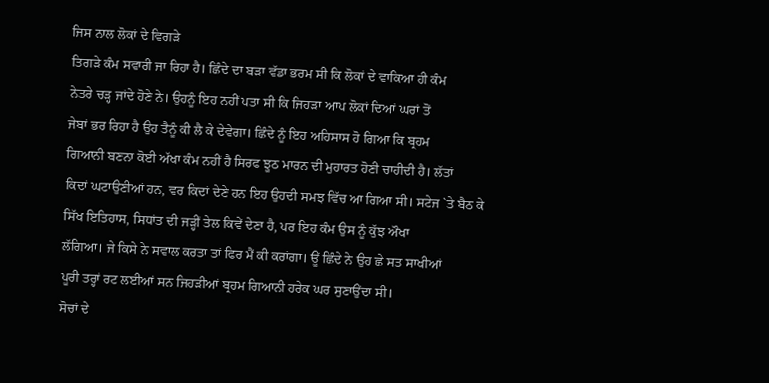ਜਿਸ ਨਾਲ ਲੋਕਾਂ ਦੇ ਵਿਗੜੇ
ਤਿਗੜੇ ਕੰਮ ਸਵਾਰੀ ਜਾ ਰਿਹਾ ਹੈ। ਛਿੰਦੇ ਦਾ ਬੜਾ ਵੱਡਾ ਭਰਮ ਸੀ ਕਿ ਲੋਕਾਂ ਦੇ ਵਾਕਿਆ ਹੀ ਕੰਮ
ਨੇਤਰੇ ਚੜ੍ਹ ਜਾਂਦੇ ਹੋਣੇ ਨੇ। ਉਹਨੂੰ ਇਹ ਨਹੀਂ ਪਤਾ ਸੀ ਕਿ ਜਿਹੜਾ ਆਪ ਲੋਕਾਂ ਦਿਆਂ ਘਰਾਂ ਤੋਂ
ਜੇਬਾਂ ਭਰ ਰਿਹਾ ਹੈ ਉਹ ਤੈਨੂੰ ਕੀ ਲੈ ਕੇ ਦੇਵੇਗਾ। ਛਿੰਦੇ ਨੂੰ ਇਹ ਅਹਿਸਾਸ ਹੋ ਗਿਆ ਕਿ ਬ੍ਰਹਮ
ਗਿਆਨੀ ਬਣਨਾ ਕੋਈ ਅੱਖਾ ਕੰਮ ਨਹੀਂ ਹੈ ਸਿਰਫ ਝੂਠ ਮਾਰਨ ਦੀ ਮੁਹਾਰਤ ਹੋਣੀ ਚਾਹੀਦੀ ਹੈ। ਲੱਤਾਂ
ਕਿਦਾਂ ਘਟਾਉਣੀਆਂ ਹਨ, ਵਰ ਕਿਦਾਂ ਦੇਣੇ ਹਨ ਇਹ ਉਹਦੀ ਸਮਝ ਵਿੱਚ ਆ ਗਿਆ ਸੀ। ਸਟੇਜ `ਤੇ ਬੈਠ ਕੇ
ਸਿੱਖ ਇਤਿਹਾਸ, ਸਿਧਾਂਤ ਦੀ ਜੜ੍ਹੀਂ ਤੇਲ ਕਿਵੇਂ ਦੇਣਾ ਹੈ, ਪਰ ਇਹ ਕੰਮ ਉਸ ਨੂੰ ਕੁੱਝ ਔਖਾ
ਲੱਗਿਆ। ਜੇ ਕਿਸੇ ਨੇ ਸਵਾਲ ਕਰਤਾ ਤਾਂ ਫਿਰ ਮੈਂ ਕੀ ਕਰਾਂਗਾ। ਊਂ ਛਿੰਦੇ ਨੇ ਉਹ ਛੇ ਸਤ ਸਾਖੀਆਂ
ਪੂਰੀ ਤਰ੍ਹਾਂ ਰਟ ਲਈਆਂ ਸਨ ਜਿਹੜੀਆਂ ਬ੍ਰਹਮ ਗਿਆਨੀ ਹਰੇਕ ਘਰ ਸੁਣਾਉਂਦਾ ਸੀ।
ਸੋਚਾਂ ਦੇ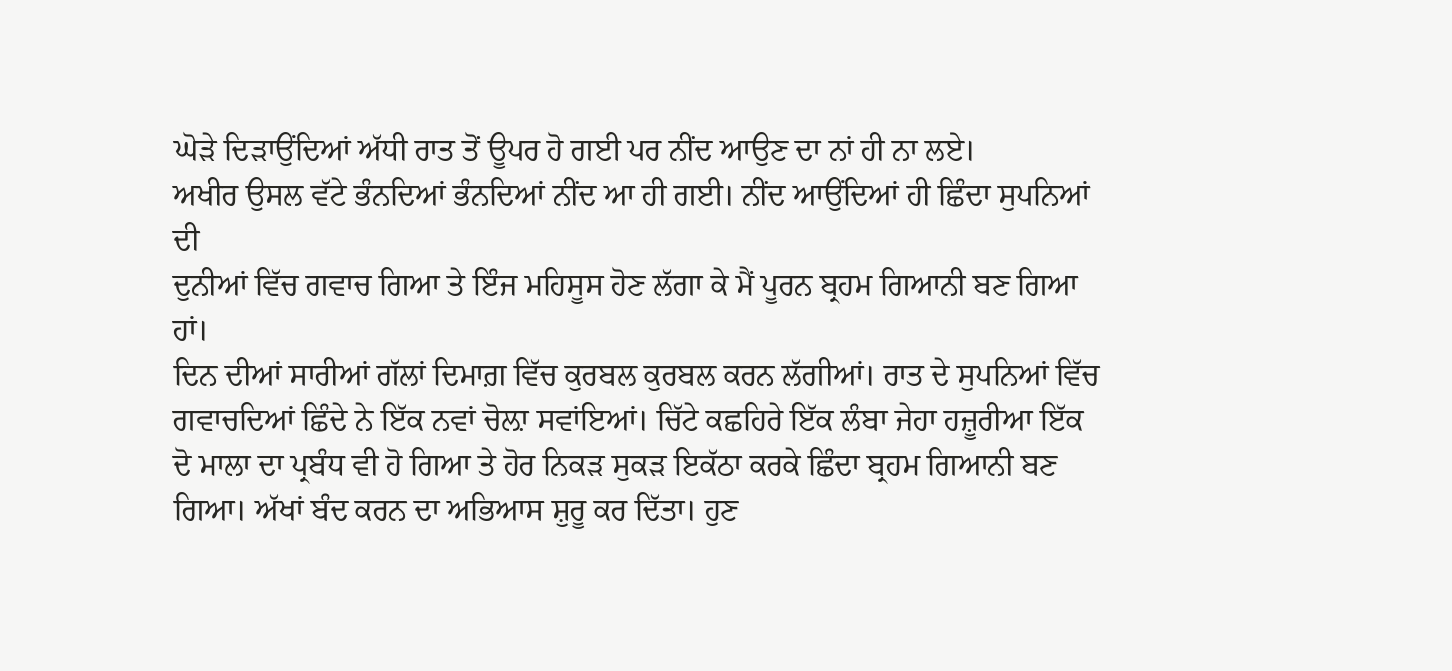ਘੋੜੇ ਦਿੜਾਉਂਦਿਆਂ ਅੱਧੀ ਰਾਤ ਤੋਂ ਊਪਰ ਹੋ ਗਈ ਪਰ ਨੀਂਦ ਆਉਣ ਦਾ ਨਾਂ ਹੀ ਨਾ ਲਏ।
ਅਖੀਰ ਉਸਲ ਵੱਟੇ ਭੰਨਦਿਆਂ ਭੰਨਦਿਆਂ ਨੀਂਦ ਆ ਹੀ ਗਈ। ਨੀਂਦ ਆਉਂਦਿਆਂ ਹੀ ਛਿੰਦਾ ਸੁਪਨਿਆਂ ਦੀ
ਦੁਨੀਆਂ ਵਿੱਚ ਗਵਾਚ ਗਿਆ ਤੇ ਇੰਜ ਮਹਿਸੂਸ ਹੋਣ ਲੱਗਾ ਕੇ ਮੈਂ ਪੂਰਨ ਬ੍ਰਹਮ ਗਿਆਨੀ ਬਣ ਗਿਆ ਹਾਂ।
ਦਿਨ ਦੀਆਂ ਸਾਰੀਆਂ ਗੱਲਾਂ ਦਿਮਾਗ਼ ਵਿੱਚ ਕੁਰਬਲ ਕੁਰਬਲ ਕਰਨ ਲੱਗੀਆਂ। ਰਾਤ ਦੇ ਸੁਪਨਿਆਂ ਵਿੱਚ
ਗਵਾਚਦਿਆਂ ਛਿੰਦੇ ਨੇ ਇੱਕ ਨਵਾਂ ਚੋਲ਼ਾ ਸਵਾਂਇਆਂ। ਚਿੱਟੇ ਕਛਹਿਰੇ ਇੱਕ ਲੰਬਾ ਜੇਹਾ ਹਜ਼ੂਰੀਆ ਇੱਕ
ਦੋ ਮਾਲਾ ਦਾ ਪ੍ਰਬੰਧ ਵੀ ਹੋ ਗਿਆ ਤੇ ਹੋਰ ਨਿਕੜ ਸੁਕੜ ਇਕੱਠਾ ਕਰਕੇ ਛਿੰਦਾ ਬ੍ਰਹਮ ਗਿਆਨੀ ਬਣ
ਗਿਆ। ਅੱਖਾਂ ਬੰਦ ਕਰਨ ਦਾ ਅਭਿਆਸ ਸ਼ੁਰੂ ਕਰ ਦਿੱਤਾ। ਹੁਣ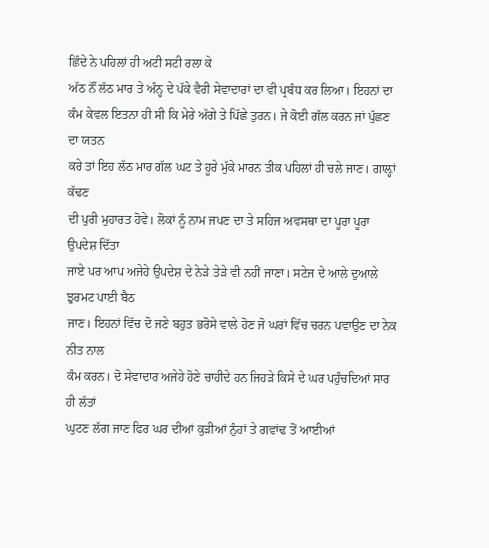ਛਿੰਦੇ ਨੇ ਪਹਿਲਾਂ ਹੀ ਅਟੀ ਸਟੀ ਰਲਾ ਕੇ
ਅੱਠ ਨੌਂ ਲੱਠ ਮਾਰ ਤੇ ਅੰਨ੍ਹ ਦੇ ਪੱਕੇ ਵੈਰੀ ਸੇਵਾਦਾਰਾਂ ਦਾ ਵੀ ਪ੍ਰਬੰਧ ਕਰ ਲਿਆ। ਇਹਨਾਂ ਦਾ
ਕੰਮ ਕੇਵਲ ਇਤਨਾ ਹੀ ਸੀ ਕਿ ਮੇਰੇ ਅੱਗੇ ਤੇ ਪਿੱਛੇ ਤੁਰਨ। ਜੇ ਕੋਈ ਗੱਲ ਕਰਨ ਜਾਂ ਪੁੱਛਣ ਦਾ ਯਤਨ
ਕਰੇ ਤਾਂ ਇਹ ਲੱਠ ਮਾਰ ਗੱਲ ਘਟ ਤੇ ਹੂਰੇ ਮੁੱਕੇ ਮਾਰਨ ਤੀਕ ਪਹਿਲਾਂ ਹੀ ਚਲੇ ਜਾਣ। ਗਾਲ਼੍ਹਾਂ ਕੱਢਣ
ਦੀ ਪੁਰੀ ਮੁਹਾਰਤ ਹੋਵੇ। ਲੋਕਾਂ ਨੂੰ ਨਾਮ ਜਪਣ ਦਾ ਤੇ ਸਹਿਜ ਅਵਸਥਾ ਦਾ ਪੂਰਾ ਪੂਰਾ ਉਪਦੇਸ਼ ਦਿੱਤਾ
ਜਾਏ ਪਰ ਆਪ ਅਜੇਹੇ ਉਪਦੇਸ਼ ਦੇ ਨੇੜੇ ਤੇੜੇ ਵੀ ਨਹੀਂ ਜਾਣਾ। ਸਟੇਜ ਦੇ ਆਲੇ ਦੁਆਲੇ ਝੁਰਮਟ ਪਾਈ ਬੈਠ
ਜਾਣ। ਇਹਨਾਂ ਵਿੱਚ ਦੋ ਜਣੇ ਬਹੁਤ ਭਰੋਸੇ ਵਾਲੇ ਹੋਣ ਜੋ ਘਰਾਂ ਵਿੱਚ ਚਰਨ ਪਵਾਉਣ ਦਾ ਨੇਕ ਨੀਤ ਨਾਲ
ਕੰਮ ਕਰਨ। ਦੋ ਸੇਵਾਦਾਰ ਅਜੇਹੇ ਹੋਣੇ ਚਾਹੀਦੇ ਹਨ ਜਿਹੜੇ ਕਿਸੇ ਦੇ ਘਰ ਪਹੁੰਚਦਿਆਂ ਸਾਰ ਹੀ ਲੱਤਾਂ
ਘੁਟਣ ਲੱਗ ਜਾਣ ਫਿਰ ਘਰ ਦੀਆਂ ਕੁੜੀਆਂ ਨੁੰਹਾਂ ਤੇ ਗਵਾਂਢ ਤੋਂ ਆਈਆਂ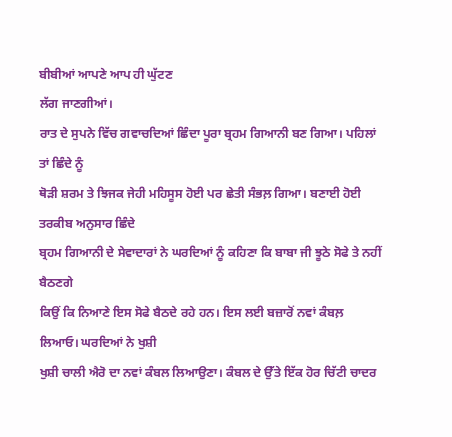ਬੀਬੀਆਂ ਆਪਣੇ ਆਪ ਹੀ ਘੁੱਟਣ
ਲੱਗ ਜਾਣਗੀਆਂ।
ਰਾਤ ਦੇ ਸੁਪਨੇ ਵਿੱਚ ਗਵਾਚਦਿਆਂ ਛਿੰਦਾ ਪੂਰਾ ਬ੍ਰਹਮ ਗਿਆਨੀ ਬਣ ਗਿਆ। ਪਹਿਲਾਂ ਤਾਂ ਛਿੰਦੇ ਨੂੰ
ਥੋੜੀ ਸ਼ਰਮ ਤੇ ਝਿਜਕ ਜੇਹੀ ਮਹਿਸੂਸ ਹੋਈ ਪਰ ਛੇਤੀ ਸੰਭਲ਼ ਗਿਆ। ਬਣਾਈ ਹੋਈ ਤਰਕੀਬ ਅਨੁਸਾਰ ਛਿੰਦੇ
ਬ੍ਰਹਮ ਗਿਆਨੀ ਦੇ ਸੇਵਾਦਾਰਾਂ ਨੇ ਘਰਦਿਆਂ ਨੂੰ ਕਹਿਣਾ ਕਿ ਬਾਬਾ ਜੀ ਝੂਠੇ ਸੋਫੇ ਤੇ ਨਹੀਂ ਬੈਠਣਗੇ
ਕਿਉਂ ਕਿ ਨਿਆਣੇ ਇਸ ਸੋਫੇ ਬੈਠਦੇ ਰਹੇ ਹਨ। ਇਸ ਲਈ ਬਜ਼ਾਰੋਂ ਨਵਾਂ ਕੰਬਲ਼ ਲਿਆਓ। ਘਰਦਿਆਂ ਨੇ ਖੁਸ਼ੀ
ਖੁਸ਼ੀ ਚਾਲੀ ਐਰੋ ਦਾ ਨਵਾਂ ਕੰਬਲ ਲਿਆਉਣਾ। ਕੰਬਲ ਦੇ ਉੱਤੇ ਇੱਕ ਹੋਰ ਚਿੱਟੀ ਚਾਦਰ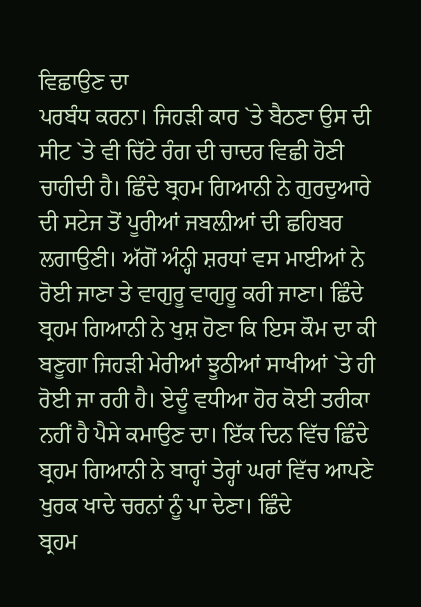ਵਿਛਾਉਣ ਦਾ
ਪਰਬੰਧ ਕਰਨਾ। ਜਿਹੜੀ ਕਾਰ `ਤੇ ਬੈਠਣਾ ਉਸ ਦੀ ਸੀਟ `ਤੇ ਵੀ ਚਿੱਟੇ ਰੰਗ ਦੀ ਚਾਦਰ ਵਿਛੀ ਹੋਣੀ
ਚਾਹੀਦੀ ਹੈ। ਛਿੰਦੇ ਬ੍ਰਹਮ ਗਿਆਨੀ ਨੇ ਗੁਰਦੁਆਰੇ ਦੀ ਸਟੇਜ ਤੋਂ ਪੂਰੀਆਂ ਜਬਲ਼ੀਆਂ ਦੀ ਛਹਿਬਰ
ਲਗਾਉਣੀ। ਅੱਗੋਂ ਅੰਨ੍ਹੀ ਸ਼ਰਧਾਂ ਵਸ ਮਾਈਆਂ ਨੇ ਰੋਈ ਜਾਣਾ ਤੇ ਵਾਗੁਰੂ ਵਾਗੁਰੂ ਕਰੀ ਜਾਣਾ। ਛਿੰਦੇ
ਬ੍ਰਹਮ ਗਿਆਨੀ ਨੇ ਖੁਸ਼ ਹੋਣਾ ਕਿ ਇਸ ਕੌਮ ਦਾ ਕੀ ਬਣੂਗਾ ਜਿਹੜੀ ਮੇਰੀਆਂ ਝੂਠੀਆਂ ਸਾਖੀਆਂ `ਤੇ ਹੀ
ਰੋਈ ਜਾ ਰਹੀ ਹੈ। ਏਦੂੰ ਵਧੀਆ ਹੋਰ ਕੋਈ ਤਰੀਕਾ ਨਹੀਂ ਹੈ ਪੈਸੇ ਕਮਾਉਣ ਦਾ। ਇੱਕ ਦਿਨ ਵਿੱਚ ਛਿੰਦੇ
ਬ੍ਰਹਮ ਗਿਆਨੀ ਨੇ ਬਾਰ੍ਹਾਂ ਤੇਰ੍ਹਾਂ ਘਰਾਂ ਵਿੱਚ ਆਪਣੇ ਖੁਰਕ ਖਾਦੇ ਚਰਨਾਂ ਨੂੰ ਪਾ ਦੇਣਾ। ਛਿੰਦੇ
ਬ੍ਰਹਮ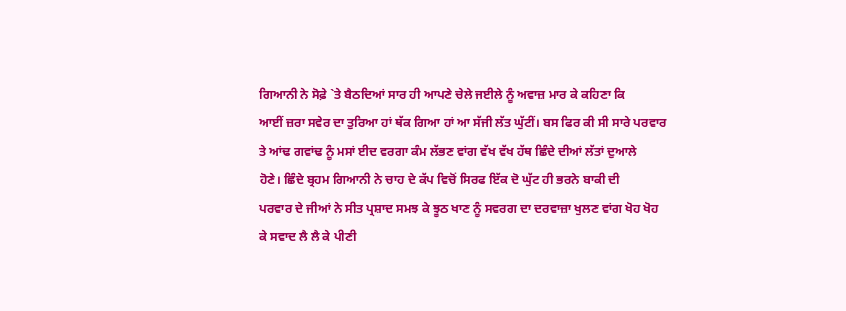ਗਿਆਨੀ ਨੇ ਸੋਫ਼ੇ `ਤੇ ਬੈਠਦਿਆਂ ਸਾਰ ਹੀ ਆਪਣੇ ਚੇਲੇ ਜਈਲੇ ਨੂੰ ਅਵਾਜ਼ ਮਾਰ ਕੇ ਕਹਿਣਾ ਕਿ
ਆਈਂ ਜ਼ਰਾ ਸਵੇਰ ਦਾ ਤੁਰਿਆ ਹਾਂ ਥੱਕ ਗਿਆ ਹਾਂ ਆ ਸੱਜੀ ਲੱਤ ਘੁੱਟੀਂ। ਬਸ ਫਿਰ ਕੀ ਸੀ ਸਾਰੇ ਪਰਵਾਰ
ਤੇ ਆਂਢ ਗਵਾਂਢ ਨੂੰ ਮਸਾਂ ਈਦ ਵਰਗਾ ਕੰਮ ਲੱਭਣ ਵਾਂਗ ਵੱਖ ਵੱਖ ਹੱਥ ਛਿੰਦੇ ਦੀਆਂ ਲੱਤਾਂ ਦੁਆਲੇ
ਹੋਣੇ। ਛਿੰਦੇ ਬ੍ਰਹਮ ਗਿਆਨੀ ਨੇ ਚਾਹ ਦੇ ਕੱਪ ਵਿਚੋਂ ਸਿਰਫ ਇੱਕ ਦੋ ਘੁੱਟ ਹੀ ਭਰਨੇ ਬਾਕੀ ਦੀ
ਪਰਵਾਰ ਦੇ ਜੀਆਂ ਨੇ ਸੀਤ ਪ੍ਰਸ਼ਾਦ ਸਮਝ ਕੇ ਝੂਠ ਖਾਣ ਨੂੰ ਸਵਰਗ ਦਾ ਦਰਵਾਜ਼ਾ ਖੁਲਣ ਵਾਂਗ ਖੋਹ ਖੋਹ
ਕੇ ਸਵਾਦ ਲੈ ਲੈ ਕੇ ਪੀਣੀ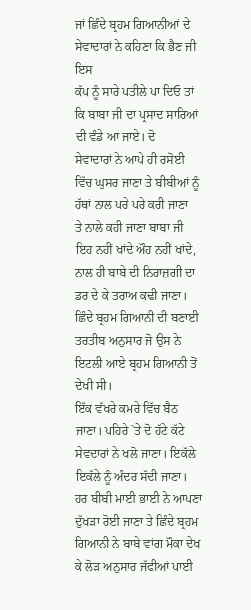ਜਾਂ ਛਿੰਦੇ ਬ੍ਰਹਮ ਗਿਆਨੀਆਂ ਦੇ ਸੇਵਾਦਾਰਾਂ ਨੇ ਕਹਿਣਾ ਕਿ ਭੈਣ ਜੀ ਇਸ
ਕੱਪ ਨੂੰ ਸਾਰੇ ਪਤੀਲੇ ਪਾ ਦਿਓ ਤਾਂ ਕਿ ਬਾਬਾ ਜੀ ਦਾ ਪ੍ਰਸਾਦ ਸਾਰਿਆਂ ਦੀ ਵੰਡੇ ਆ ਜਾਏ। ਦੋ
ਸੇਵਾਦਾਰਾਂ ਨੇ ਆਪੇ ਹੀ ਰਸੋਈ ਵਿੱਚ ਘੁਸਰ ਜਾਣਾ ਤੇ ਬੀਬੀਆਂ ਨੂੰ ਹੱਥਾਂ ਨਾਲ ਪਰੇ ਪਰੇ ਕਰੀ ਜਾਣਾ
ਤੇ ਨਾਲੇ ਕਹੀ ਜਾਣਾ ਬਾਬਾ ਜੀ ਇਹ ਨਹੀਂ ਖਾਂਦੇ ਔਹ ਨਹੀਂ ਖਾਂਦੇ, ਨਾਲ ਹੀ ਬਾਬੇ ਦੀ ਨਿਰਾਜ਼ਗੀ ਦਾ
ਡਰ ਦੇ ਕੇ ਤਰਾਅ ਕਢੀ ਜਾਣਾ।
ਛਿੰਦੇ ਬ੍ਰਹਮ ਗਿਆਨੀ ਦੀ ਬਣਾਈ ਤਰਤੀਬ ਅਨੁਸਾਰ ਜੋ ਉਸ ਨੇ ਇਟਲੀ ਆਏ ਬ੍ਰਹਮ ਗਿਆਨੀ ਤੋਂ ਦੇਖੀ ਸੀ।
ਇੱਕ ਵੱਖਰੇ ਕਮਰੇ ਵਿੱਚ ਬੈਠ ਜਾਣਾ। ਪਹਿਰੇ `ਤੇ ਦੋ ਹੱਟੇ ਕੱਟੇ ਸੇਵਦਾਰਾਂ ਨੇ ਖਲੋ ਜਾਣਾ। ਇਕੱਲੇ
ਇਕੱਲੇ ਨੂੰ ਅੰਦਰ ਸੱਦੀ ਜਾਣਾ। ਹਰ ਬੀਬੀ ਮਾਈ ਭਾਈ ਨੇ ਆਪਣਾ ਦੁੱਖੜਾ ਰੋਈ ਜਾਣਾ ਤੇ ਛਿੰਦੇ ਬ੍ਰਹਮ
ਗਿਆਨੀ ਨੇ ਬਾਬੇ ਵਾਂਗ ਮੌਕਾ ਦੇਖ ਕੇ ਲੋੜ ਅਨੁਸਾਰ ਜੱਫੀਆਂ ਪਾਈ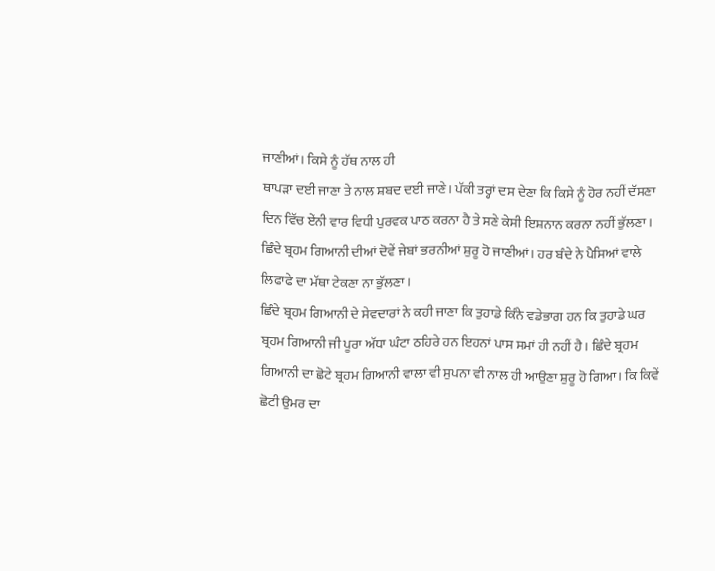ਜਾਣੀਆਂ। ਕਿਸੇ ਨੂੰ ਹੱਥ ਨਾਲ ਹੀ
ਥਾਪੜਾ ਦਈ ਜਾਣਾ ਤੇ ਨਾਲ ਸ਼ਬਦ ਦਈ ਜਾਣੇ। ਪੱਕੀ ਤਰ੍ਹਾਂ ਦਸ ਦੇਣਾ ਕਿ ਕਿਸੇ ਨੂੰ ਹੋਰ ਨਹੀਂ ਦੱਸਣਾ
ਦਿਨ ਵਿੱਚ ਏਂਨੀ ਵਾਰ ਵਿਧੀ ਪੁਰਵਕ ਪਾਠ ਕਰਨਾ ਹੈ ਤੇ ਸਣੇ ਕੇਸੀ ਇਸ਼ਨਾਨ ਕਰਨਾ ਨਹੀਂ ਭੁੱਲਣਾ।
ਛਿੰਦੇ ਬ੍ਰਹਮ ਗਿਆਨੀ ਦੀਆਂ ਦੋਵੇਂ ਜੇਬਾਂ ਭਰਨੀਆਂ ਸ਼ੁਰੂ ਹੋ ਜਾਣੀਆਂ। ਹਰ ਬੰਦੇ ਨੇ ਪੈਸਿਆਂ ਵਾਲੇ
ਲਿਫਾਫੇ ਦਾ ਮੱਥਾ ਟੇਕਣਾ ਨਾ ਭੁੱਲਣਾ।
ਛਿੰਦੇ ਬ੍ਰਹਮ ਗਿਆਨੀ ਦੇ ਸੇਵਦਾਰਾਂ ਨੇ ਕਹੀ ਜਾਣਾ ਕਿ ਤੁਹਾਡੇ ਕਿੰਨੇ ਵਡੇਭਾਗ ਹਨ ਕਿ ਤੁਹਾਡੇ ਘਰ
ਬ੍ਰਹਮ ਗਿਆਨੀ ਜੀ ਪੂਰਾ ਅੱਧਾ ਘੰਟਾ ਠਹਿਰੇ ਹਨ ਇਹਨਾਂ ਪਾਸ ਸਮਾਂ ਹੀ ਨਹੀਂ ਹੈ। ਛਿੰਦੇ ਬ੍ਰਹਮ
ਗਿਆਨੀ ਦਾ ਛੋਟੇ ਬ੍ਰਹਮ ਗਿਆਨੀ ਵਾਲਾ ਵੀ ਸੁਪਨਾ ਵੀ ਨਾਲ ਹੀ ਆਉਣਾ ਸ਼ੁਰੂ ਹੋ ਗਿਆ। ਕਿ ਕਿਵੇਂ
ਛੋਟੀ ਉਮਰ ਦਾ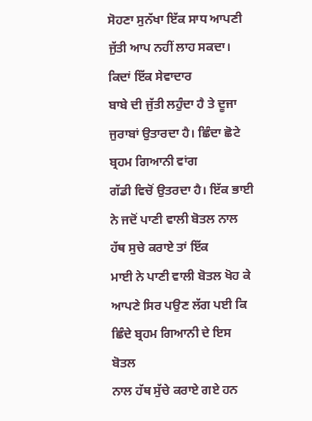ਸੋਹਣਾ ਸੁਨੱਖਾ ਇੱਕ ਸਾਧ ਆਪਣੀ ਜੁੱਤੀ ਆਪ ਨਹੀਂ ਲਾਹ ਸਕਦਾ। ਕਿਦਾਂ ਇੱਕ ਸੇਵਾਦਾਰ
ਬਾਬੇ ਦੀ ਜੁੱਤੀ ਲਹੁੰਦਾ ਹੈ ਤੇ ਦੂਜਾ ਜੁਰਾਬਾਂ ਉਤਾਰਦਾ ਹੈ। ਛਿੰਦਾ ਛੋਟੇ ਬ੍ਰਹਮ ਗਿਆਨੀ ਵਾਂਗ
ਗੱਡੀ ਵਿਚੋਂ ਉਤਰਦਾ ਹੈ। ਇੱਕ ਭਾਈ ਨੇ ਜਦੋਂ ਪਾਣੀ ਵਾਲੀ ਬੋਤਲ ਨਾਲ ਹੱਥ ਸੁਚੇ ਕਰਾਏ ਤਾਂ ਇੱਕ
ਮਾਈ ਨੇ ਪਾਣੀ ਵਾਲੀ ਬੋਤਲ ਖੋਹ ਕੇ ਆਪਣੇ ਸਿਰ ਪਉਣ ਲੱਗ ਪਈ ਕਿ ਛਿੰਦੇ ਬ੍ਰਹਮ ਗਿਆਨੀ ਦੇ ਇਸ ਬੋਤਲ
ਨਾਲ ਹੱਥ ਸੁੱਚੇ ਕਰਾਏ ਗਏ ਹਨ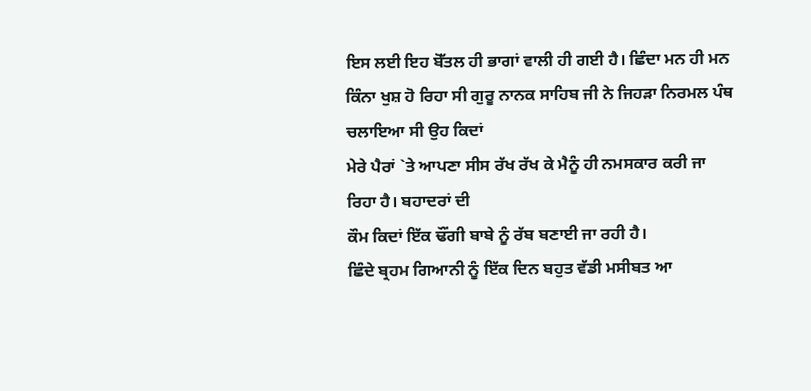ਇਸ ਲਈ ਇਹ ਬੋੱਤਲ ਹੀ ਭਾਗਾਂ ਵਾਲੀ ਹੀ ਗਈ ਹੈ। ਛਿੰਦਾ ਮਨ ਹੀ ਮਨ
ਕਿੰਨਾ ਖੁਸ਼ ਹੋ ਰਿਹਾ ਸੀ ਗੁਰੂ ਨਾਨਕ ਸਾਹਿਬ ਜੀ ਨੇ ਜਿਹੜਾ ਨਿਰਮਲ ਪੰਥ ਚਲਾਇਆ ਸੀ ਉਹ ਕਿਦਾਂ
ਮੇਰੇ ਪੈਰਾਂ `ਤੇ ਆਪਣਾ ਸੀਸ ਰੱਖ ਰੱਖ ਕੇ ਮੈਨੂੰ ਹੀ ਨਮਸਕਾਰ ਕਰੀ ਜਾ ਰਿਹਾ ਹੈ। ਬਹਾਦਰਾਂ ਦੀ
ਕੌਮ ਕਿਦਾਂ ਇੱਕ ਢੌਂਗੀ ਬਾਬੇ ਨੂੰ ਰੱਬ ਬਣਾਈ ਜਾ ਰਹੀ ਹੈ।
ਛਿੰਦੇ ਬ੍ਰਹਮ ਗਿਆਨੀ ਨੂੰ ਇੱਕ ਦਿਨ ਬਹੁਤ ਵੱਡੀ ਮਸੀਬਤ ਆ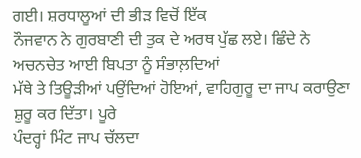ਗਈ। ਸ਼ਰਧਾਲੂਆਂ ਦੀ ਭੀੜ ਵਿਚੋਂ ਇੱਕ
ਨੌਜਵਾਨ ਨੇ ਗੁਰਬਾਣੀ ਦੀ ਤੁਕ ਦੇ ਅਰਥ ਪੁੱਛ ਲਏ। ਛਿੰਦੇ ਨੇ ਅਚਨਚੇਤ ਆਈ ਬਿਪਤਾ ਨੂੰ ਸੰਭਾਲ਼ਦਿਆਂ
ਮੱਥੇ ਤੇ ਤਿਊੜੀਆਂ ਪਉਂਦਿਆਂ ਹੋਇਆਂ, ਵਾਹਿਗੁਰੂ ਦਾ ਜਾਪ ਕਰਾਉਣਾ ਸ਼ੁਰੂ ਕਰ ਦਿੱਤਾ। ਪੂਰੇ
ਪੰਦਰ੍ਹਾਂ ਮਿੰਟ ਜਾਪ ਚੱਲਦਾ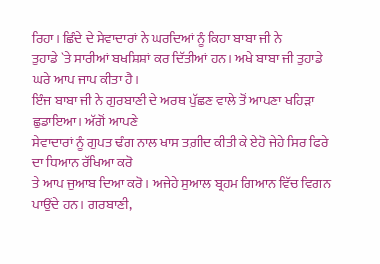ਰਿਹਾ। ਛਿੰਦੇ ਦੇ ਸੇਵਾਦਾਰਾਂ ਨੇ ਘਰਦਿਆਂ ਨੂੰ ਕਿਹਾ ਬਾਬਾ ਜੀ ਨੇ
ਤੁਹਾਡੇ `ਤੇ ਸਾਰੀਆਂ ਬਖਸ਼ਿਸ਼ਾਂ ਕਰ ਦਿੱਤੀਆਂ ਹਨ। ਅਖੇ ਬਾਬਾ ਜੀ ਤੁਹਾਡੇ ਘਰੇ ਆਪ ਜਾਪ ਕੀਤਾ ਹੈ।
ਇੰਜ ਬਾਬਾ ਜੀ ਨੇ ਗੁਰਬਾਣੀ ਦੇ ਅਰਥ ਪੁੱਛਣ ਵਾਲੇ ਤੋਂ ਆਪਣਾ ਖਹਿੜਾ ਛੁਡਾਇਆ। ਅੱਗੋਂ ਆਪਣੇ
ਸੇਵਾਦਾਰਾਂ ਨੂੰ ਗੁਪਤ ਢੰਗ ਨਾਲ ਖਾਸ ਤਗ਼ੀਦ ਕੀਤੀ ਕੇ ਏਹੋ ਜੇਹੇ ਸਿਰ ਫਿਰੇ ਦਾ ਧਿਆਨ ਰੱਖਿਆ ਕਰੋ
ਤੇ ਆਪ ਜੁਆਬ ਦਿਆ ਕਰੋ। ਅਜੇਹੇ ਸੁਆਲ ਬ੍ਰਹਮ ਗਿਆਨ ਵਿੱਚ ਵਿਗਨ ਪਾਉਂਦੇ ਹਨ। ਗਰਬਾਣੀ,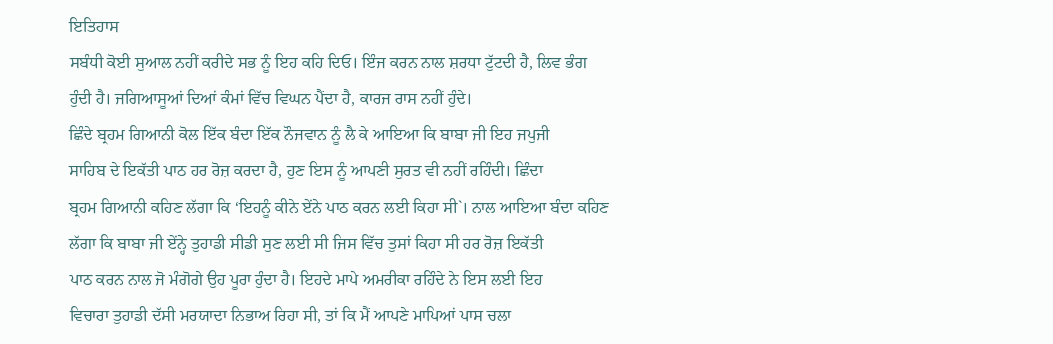ਇਤਿਹਾਸ
ਸਬੰਧੀ ਕੋਈ ਸੁਆਲ ਨਹੀਂ ਕਰੀਦੇ ਸਭ ਨੂੰ ਇਹ ਕਹਿ ਦਿਓ। ਇੰਜ ਕਰਨ ਨਾਲ ਸ਼ਰਧਾ ਟੁੱਟਦੀ ਹੈ, ਲਿਵ ਭੰਗ
ਹੁੰਦੀ ਹੈ। ਜਗਿਆਸੂਆਂ ਦਿਆਂ ਕੰਮਾਂ ਵਿੱਚ ਵਿਘਨ ਪੈਂਦਾ ਹੈ, ਕਾਰਜ ਰਾਸ ਨਹੀਂ ਹੁੰਦੇ।
ਛਿੰਦੇ ਬ੍ਰਹਮ ਗਿਆਨੀ ਕੋਲ ਇੱਕ ਬੰਦਾ ਇੱਕ ਨੌਜਵਾਨ ਨੂੰ ਲੈ ਕੇ ਆਇਆ ਕਿ ਬਾਬਾ ਜੀ ਇਹ ਜਪੁਜੀ
ਸਾਹਿਬ ਦੇ ਇਕੱਤੀ ਪਾਠ ਹਰ ਰੋਜ਼ ਕਰਦਾ ਹੈ, ਹੁਣ ਇਸ ਨੂੰ ਆਪਣੀ ਸੁਰਤ ਵੀ ਨਹੀਂ ਰਹਿੰਦੀ। ਛਿੰਦਾ
ਬ੍ਰਹਮ ਗਿਆਨੀ ਕਹਿਣ ਲੱਗਾ ਕਿ ‘ਇਹਨੂੰ ਕੀਨੇ ਏਂਨੇ ਪਾਠ ਕਰਨ ਲਈ ਕਿਹਾ ਸੀ`। ਨਾਲ ਆਇਆ ਬੰਦਾ ਕਹਿਣ
ਲੱਗਾ ਕਿ ਬਾਬਾ ਜੀ ਏਂਨ੍ਹੇ ਤੁਹਾਡੀ ਸੀਡੀ ਸੁਣ ਲਈ ਸੀ ਜਿਸ ਵਿੱਚ ਤੁਸਾਂ ਕਿਹਾ ਸੀ ਹਰ ਰੋਜ਼ ਇਕੱਤੀ
ਪਾਠ ਕਰਨ ਨਾਲ ਜੋ ਮੰਗੋਗੇ ਉਹ ਪੂਰਾ ਹੁੰਦਾ ਹੈ। ਇਹਦੇ ਮਾਪੇ ਅਮਰੀਕਾ ਰਹਿੰਦੇ ਨੇ ਇਸ ਲਈ ਇਹ
ਵਿਚਾਰਾ ਤੁਹਾਡੀ ਦੱਸੀ ਮਰਯਾਦਾ ਨਿਭਾਅ ਰਿਹਾ ਸੀ, ਤਾਂ ਕਿ ਮੈਂ ਆਪਣੇ ਮਾਪਿਆਂ ਪਾਸ ਚਲਾ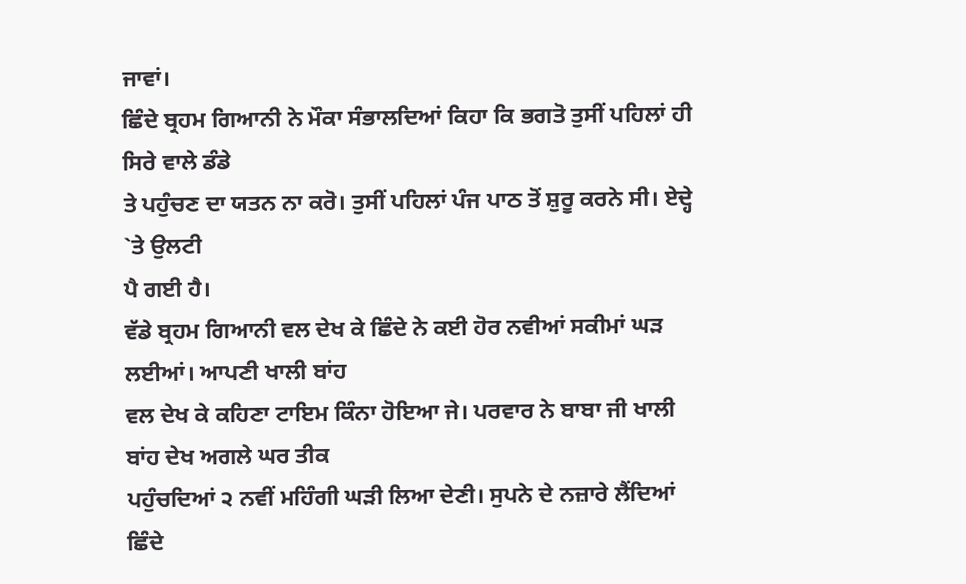ਜਾਵਾਂ।
ਛਿੰਦੇ ਬ੍ਰਹਮ ਗਿਆਨੀ ਨੇ ਮੌਕਾ ਸੰਭਾਲਦਿਆਂ ਕਿਹਾ ਕਿ ਭਗਤੋ ਤੁਸੀਂ ਪਹਿਲਾਂ ਹੀ ਸਿਰੇ ਵਾਲੇ ਡੰਡੇ
ਤੇ ਪਹੁੰਚਣ ਦਾ ਯਤਨ ਨਾ ਕਰੋ। ਤੁਸੀਂ ਪਹਿਲਾਂ ਪੰਜ ਪਾਠ ਤੋਂ ਸ਼ੁਰੂ ਕਰਨੇ ਸੀ। ਏਦ੍ਹੇ `ਤੇ ਉਲਟੀ
ਪੈ ਗਈ ਹੈ।
ਵੱਡੇ ਬ੍ਰਹਮ ਗਿਆਨੀ ਵਲ ਦੇਖ ਕੇ ਛਿੰਦੇ ਨੇ ਕਈ ਹੋਰ ਨਵੀਆਂ ਸਕੀਮਾਂ ਘੜ ਲਈਆਂ। ਆਪਣੀ ਖਾਲੀ ਬਾਂਹ
ਵਲ ਦੇਖ ਕੇ ਕਹਿਣਾ ਟਾਇਮ ਕਿੰਨਾ ਹੋਇਆ ਜੇ। ਪਰਵਾਰ ਨੇ ਬਾਬਾ ਜੀ ਖਾਲੀ ਬਾਂਹ ਦੇਖ ਅਗਲੇ ਘਰ ਤੀਕ
ਪਹੁੰਚਦਿਆਂ ੨ ਨਵੀਂ ਮਹਿੰਗੀ ਘੜੀ ਲਿਆ ਦੇਣੀ। ਸੁਪਨੇ ਦੇ ਨਜ਼ਾਰੇ ਲੈਂਦਿਆਂ ਛਿੰਦੇ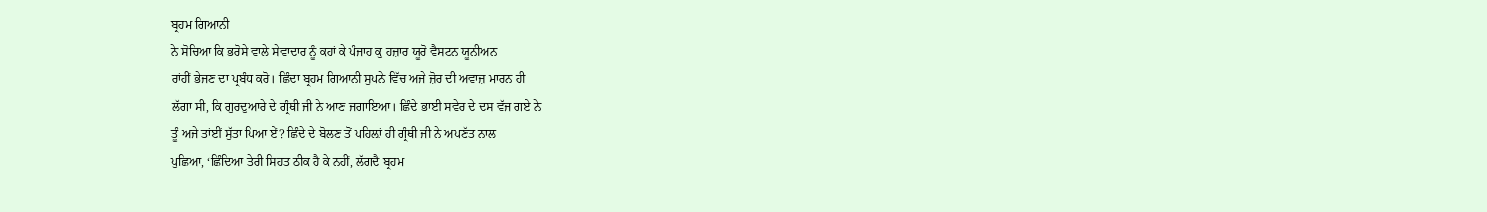ਬ੍ਰਹਮ ਗਿਆਨੀ
ਨੇ ਸੋਚਿਆ ਕਿ ਭਰੋਸੇ ਵਾਲੇ ਸੇਵਾਦਾਰ ਨੂੰ ਕਹਾਂ ਕੇ ਪੰਜਾਹ ਕੁ ਹਜ਼ਾਰ ਯੂਰੋ ਵੈਸਟਨ ਯੂਨੀਅਨ
ਰਾਂਹੀਂ ਭੇਜਣ ਦਾ ਪ੍ਰਬੰਧ ਕਰੋ। ਛਿੰਦਾ ਬ੍ਰਹਮ ਗਿਆਨੀ ਸੁਪਨੇ ਵਿੱਚ ਅਜੇ ਜ਼ੋਰ ਦੀ ਅਵਾਜ਼ ਮਾਰਨ ਹੀ
ਲੱਗਾ ਸੀ, ਕਿ ਗੁਰਦੁਆਰੇ ਦੇ ਗ੍ਰੰਥੀ ਜੀ ਨੇ ਆਣ ਜਗਾਇਆ। ਛਿੰਦੇ ਭਾਈ ਸਵੇਰ ਦੇ ਦਸ ਵੱਜ ਗਏ ਨੇ
ਤੂੰ ਅਜੇ ਤਾਂਈਂ ਸੁੱਤਾ ਪਿਆ ਏਂ? ਛਿੰਦੇ ਦੇ ਬੋਲਣ ਤੋਂ ਪਹਿਲ਼ਾਂ ਹੀ ਗ੍ਰੰਥੀ ਜੀ ਨੇ ਅਪਣੱਤ ਨਾਲ
ਪੁਛਿਆ, ‘ਛਿੰਦਿਆ ਤੇਰੀ ਸਿਹਤ ਠੀਕ ਹੈ ਕੇ ਨਹੀਂ, ਲੱਗਦੈ ਬ੍ਰਹਮ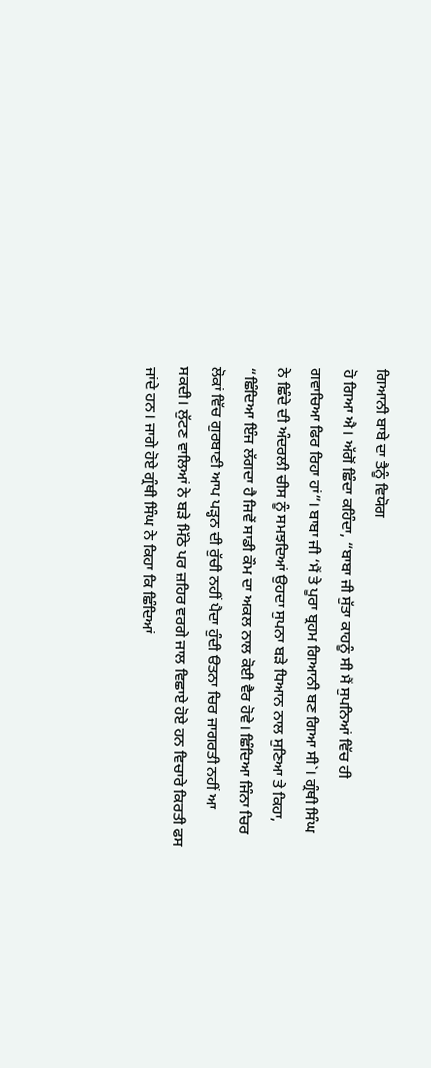ਗਿਆਨੀ ਬਾਬੇ ਦਾ ਤੈਨੂੰ ਵਿਯੋਗ
ਹੋ ਗਿਆ ਐ। ਅੱਗੋਂ ਛਿੰਦਾ ਕਹਿੰਦਾ, “ਬਾਬਾ ਜੀ ਸੁੱਤਾ ਕਾਹਨੂੰ ਸੀ ਮੈਂ ਸੁਪਨਿਆਂ ਵਿੱਚ ਹੀ
ਗਵਾਚਿਆ ਫਿਰ ਰਿਹਾ ਹਾਂ”। ਬਾਬਾ ਜੀ ‘ਮੈਂ ਤੇ ਪੂਰਾ ਬ੍ਰਹਮ ਗਿਆਨੀ ਬਣ ਗਿਆ ਸੀ`। ਗ੍ਰੰਥੀ ਸਿੰਘ
ਨੇ ਛਿੰਦੇ ਦੀ ਅੰਦਰਲੀ ਚੀਸ ਨੂੰ ਸਮਝਦਿਆਂ ਉਹਦਾ ਸੁਪਨਾ ਬੜੇ ਧਿਆਨ ਨਾਲ ਸੁਣਿਆ ਤੇ ਕਿਹਾ,
“ਛਿੰਦਿਆ ਇੰਜ ਲੱਗਦਾ ਹੈ ਜਿਵੇਂ ਸਾਡੀ ਕੌਮ ਦਾ ਅਕਲ ਨਾਲ ਕੋਈ ਵੈਰ ਹੋਵੇ। ਛਿੰਦਿਆ ਜਿੰਨਾ ਚਿਰ
ਲੋਕਾਂ ਵਿੱਚ ਗੁਰਬਾਣੀ ਆਪ ਪੜ੍ਹਨ ਦੀ ਰੁੱਚੀ ਨਹੀਂ ਪੈਦਾ ਹੁੰਦੀ ੳਤਨਾ ਚਿਰ ਜਾਗਰਤੀ ਨਹੀਂ ਆ
ਸਕਦੀ। ਲੁੱਟਣ ਵਾਲਿਆਂ ਨੇ ਬੜੇ ਮਿੱਠੇ ਪਰ ਜ਼ਹਿਰ ਵਰਗੇ ਜਾਲ ਵਿਛਾਏ ਹੋਏ ਹਨ ਵਿਚਾਰੇ ਕਿਰਤੀ ਫਸ
ਜਾਂਦੇ ਹਨ। ਜਾਗੇ ਹੋਏ ਗ੍ਰੰਥੀ ਸਿੰਘ ਨੇ ਕਿਹਾ ਕਿ ਛਿੰਦਿਆਂ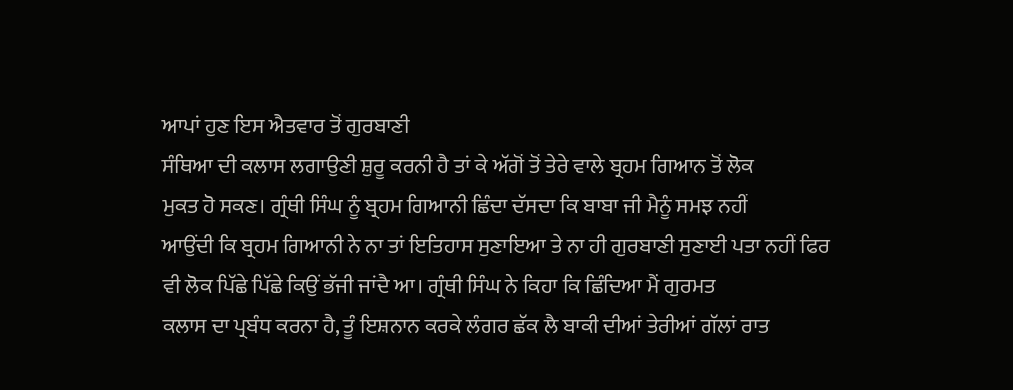ਆਪਾਂ ਹੁਣ ਇਸ ਐਤਵਾਰ ਤੋਂ ਗੁਰਬਾਣੀ
ਸੰਥਿਆ ਦੀ ਕਲਾਸ ਲਗਾਉਣੀ ਸ਼ੁਰੂ ਕਰਨੀ ਹੈ ਤਾਂ ਕੇ ਅੱਗੋਂ ਤੋਂ ਤੇਰੇ ਵਾਲੇ ਬ੍ਰਹਮ ਗਿਆਨ ਤੋਂ ਲੋਕ
ਮੁਕਤ ਹੋ ਸਕਣ। ਗ੍ਰੰਥੀ ਸਿੰਘ ਨੂੰ ਬ੍ਰਹਮ ਗਿਆਨੀ ਛਿੰਦਾ ਦੱਸਦਾ ਕਿ ਬਾਬਾ ਜੀ ਮੈਨੂੰ ਸਮਝ ਨਹੀਂ
ਆਉਂਦੀ ਕਿ ਬ੍ਰਹਮ ਗਿਆਨੀ ਨੇ ਨਾ ਤਾਂ ਇਤਿਹਾਸ ਸੁਣਾਇਆ ਤੇ ਨਾ ਹੀ ਗੁਰਬਾਣੀ ਸੁਣਾਈ ਪਤਾ ਨਹੀਂ ਫਿਰ
ਵੀ ਲੋਕ ਪਿੱਛੇ ਪਿੱਛੇ ਕਿਉਂ ਭੱਜੀ ਜਾਂਦੈ ਆ। ਗ੍ਰੰਥੀ ਸਿੰਘ ਨੇ ਕਿਹਾ ਕਿ ਛਿੰਦਿਆ ਮੈਂ ਗੁਰਮਤ
ਕਲਾਸ ਦਾ ਪ੍ਰਬੰਧ ਕਰਨਾ ਹੈ, ਤੂੰ ਇਸ਼ਨਾਨ ਕਰਕੇ ਲੰਗਰ ਛੱਕ ਲੈ ਬਾਕੀ ਦੀਆਂ ਤੇਰੀਆਂ ਗੱਲਾਂ ਰਾਤ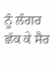ਨੂੰ ਲੰਗਰ ਛੱਕ ਕੇ ਸੈਰ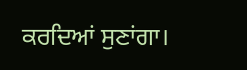ਕਰਦਿਆਂ ਸੁਣਾਂਗਾ।